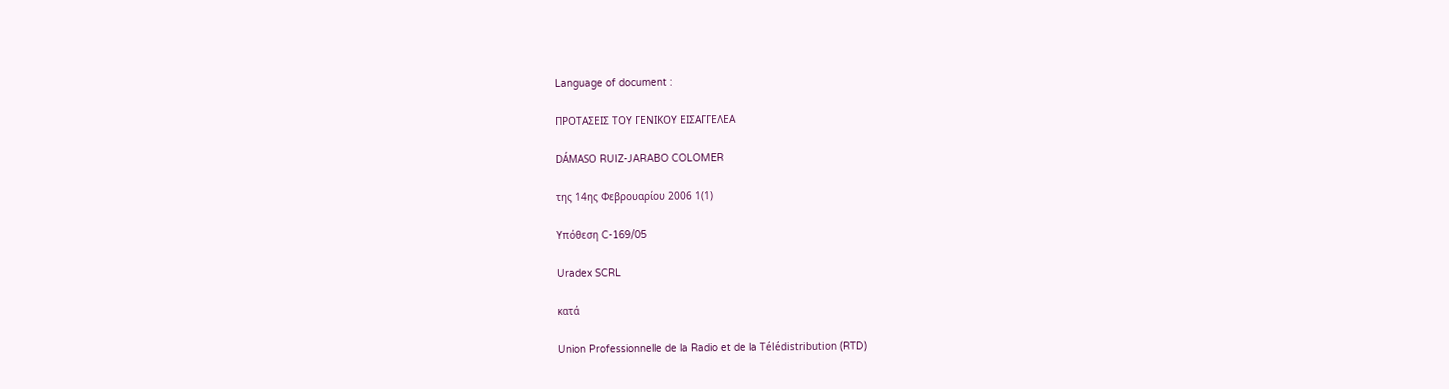Language of document :

ΠΡΟΤΑΣΕΙΣ ΤΟΥ ΓΕΝΙΚΟΥ ΕΙΣΑΓΓΕΛΕΑ

DÁMASO RUIZ-JARABO COLOMER

της 14ης Φεβρουαρίου 2006 1(1)

Υπόθεση C-169/05

Uradex SCRL

κατά

Union Professionnelle de la Radio et de la Télédistribution (RTD)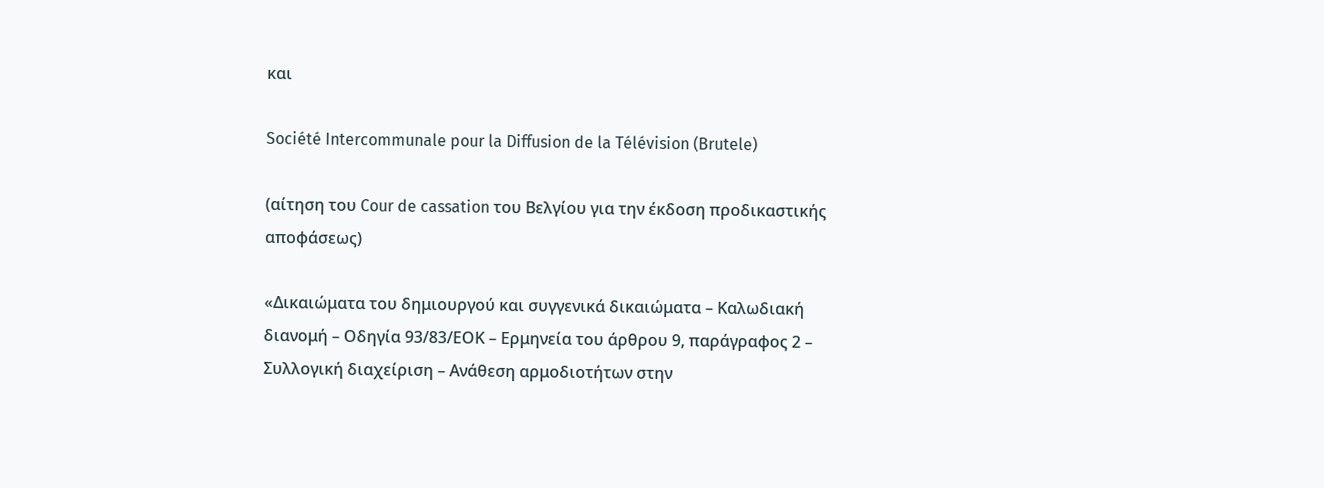και

Société Intercommunale pour la Diffusion de la Télévision (Brutele)

(αίτηση του Cour de cassation του Βελγίου για την έκδοση προδικαστικής αποφάσεως)

«Δικαιώματα του δημιουργού και συγγενικά δικαιώματα – Καλωδιακή διανομή – Οδηγία 93/83/ΕΟΚ – Ερμηνεία του άρθρου 9, παράγραφος 2 – Συλλογική διαχείριση – Ανάθεση αρμοδιοτήτων στην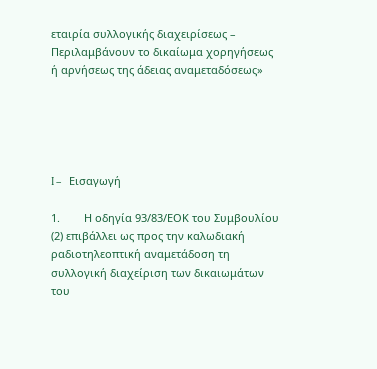εταιρία συλλογικής διαχειρίσεως – Περιλαμβάνουν το δικαίωμα χορηγήσεως ή αρνήσεως της άδειας αναμεταδόσεως»





I –    Εισαγωγή

1.        Η οδηγία 93/83/ΕΟΚ του Συμβουλίου (2) επιβάλλει ως προς την καλωδιακή ραδιοτηλεοπτική αναμετάδοση τη συλλογική διαχείριση των δικαιωμάτων του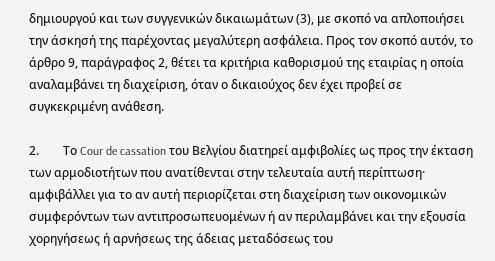δημιουργού και των συγγενικών δικαιωμάτων (3), με σκοπό να απλοποιήσει την άσκησή της παρέχοντας μεγαλύτερη ασφάλεια. Προς τον σκοπό αυτόν, το άρθρο 9, παράγραφος 2, θέτει τα κριτήρια καθορισμού της εταιρίας η οποία αναλαμβάνει τη διαχείριση, όταν ο δικαιούχος δεν έχει προβεί σε συγκεκριμένη ανάθεση.

2.        Το Cour de cassation του Βελγίου διατηρεί αμφιβολίες ως προς την έκταση των αρμοδιοτήτων που ανατίθενται στην τελευταία αυτή περίπτωση· αμφιβάλλει για το αν αυτή περιορίζεται στη διαχείριση των οικονομικών συμφερόντων των αντιπροσωπευομένων ή αν περιλαμβάνει και την εξουσία χορηγήσεως ή αρνήσεως της άδειας μεταδόσεως του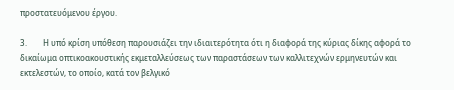προστατευόμενου έργου.

3.        Η υπό κρίση υπόθεση παρουσιάζει την ιδιαιτερότητα ότι η διαφορά της κύριας δίκης αφορά το δικαίωμα οπτικοακουστικής εκμεταλλεύσεως των παραστάσεων των καλλιτεχνών ερμηνευτών και εκτελεστών, το οποίο, κατά τον βελγικό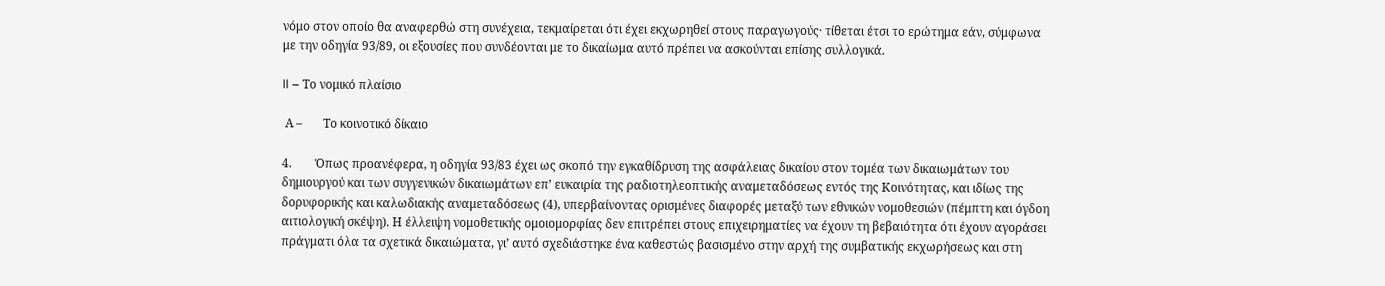νόμο στον οποίο θα αναφερθώ στη συνέχεια, τεκμαίρεται ότι έχει εκχωρηθεί στους παραγωγούς· τίθεται έτσι το ερώτημα εάν, σύμφωνα με την οδηγία 93/89, οι εξουσίες που συνδέονται με το δικαίωμα αυτό πρέπει να ασκούνται επίσης συλλογικά.

II – Το νομικό πλαίσιο

 Α –       Το κοινοτικό δίκαιο

4.        Όπως προανέφερα, η οδηγία 93/83 έχει ως σκοπό την εγκαθίδρυση της ασφάλειας δικαίου στον τομέα των δικαιωμάτων του δημιουργού και των συγγενικών δικαιωμάτων επ’ ευκαιρία της ραδιοτηλεοπτικής αναμεταδόσεως εντός της Κοινότητας, και ιδίως της δορυφορικής και καλωδιακής αναμεταδόσεως (4), υπερβαίνοντας ορισμένες διαφορές μεταξύ των εθνικών νομοθεσιών (πέμπτη και όγδοη αιτιολογική σκέψη). Η έλλειψη νομοθετικής ομοιομορφίας δεν επιτρέπει στους επιχειρηματίες να έχουν τη βεβαιότητα ότι έχουν αγοράσει πράγματι όλα τα σχετικά δικαιώματα, γι’ αυτό σχεδιάστηκε ένα καθεστώς βασισμένο στην αρχή της συμβατικής εκχωρήσεως και στη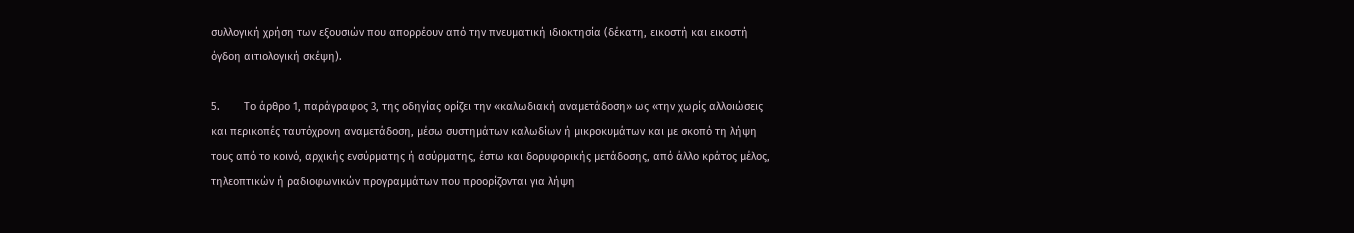συλλογική χρήση των εξουσιών που απορρέουν από την πνευματική ιδιοκτησία (δέκατη, εικοστή και εικοστή όγδοη αιτιολογική σκέψη).

5.        Το άρθρο 1, παράγραφος 3, της οδηγίας ορίζει την «καλωδιακή αναμετάδοση» ως «την χωρίς αλλοιώσεις και περικοπές ταυτόχρονη αναμετάδοση, μέσω συστημάτων καλωδίων ή μικροκυμάτων και με σκοπό τη λήψη τους από το κοινό, αρχικής ενσύρματης ή ασύρματης, έστω και δορυφορικής μετάδοσης, από άλλο κράτος μέλος, τηλεοπτικών ή ραδιοφωνικών προγραμμάτων που προορίζονται για λήψη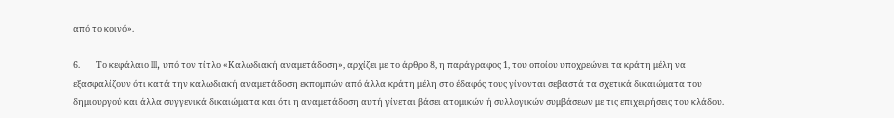από το κοινό».

6.        Το κεφάλαιο III, υπό τον τίτλο «Καλωδιακή αναμετάδοση», αρχίζει με το άρθρο 8, η παράγραφος 1, του οποίου υποχρεώνει τα κράτη μέλη να εξασφαλίζουν ότι κατά την καλωδιακή αναμετάδοση εκπομπών από άλλα κράτη μέλη στο έδαφός τους γίνονται σεβαστά τα σχετικά δικαιώματα του δημιουργού και άλλα συγγενικά δικαιώματα και ότι η αναμετάδοση αυτή γίνεται βάσει ατομικών ή συλλογικών συμβάσεων με τις επιχειρήσεις του κλάδου.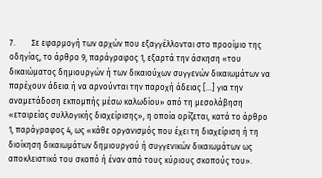7.        Σε εφαρμογή των αρχών που εξαγγέλλονται στο προοίμιο της οδηγίας, το άρθρο 9, παράγραφος 1, εξαρτά την άσκηση «του δικαιώματος δημιουργών ή των δικαιούχων συγγενών δικαιωμάτων να παρέχουν άδεια ή να αρνούνται την παροχή άδειας […] για την αναμετάδοση εκπομπής μέσω καλωδίου» από τη μεσολάβηση «εταιρείας συλλογικής διαχείρισης», η οποία ορίζεται, κατά το άρθρο 1, παράγραφος 4, ως «κάθε οργανισμός που έχει τη διαχείριση ή τη διοίκηση δικαιωμάτων δημιουργού ή συγγενικών δικαιωμάτων ως αποκλειστικό του σκοπό ή έναν από τους κύριους σκοπούς του».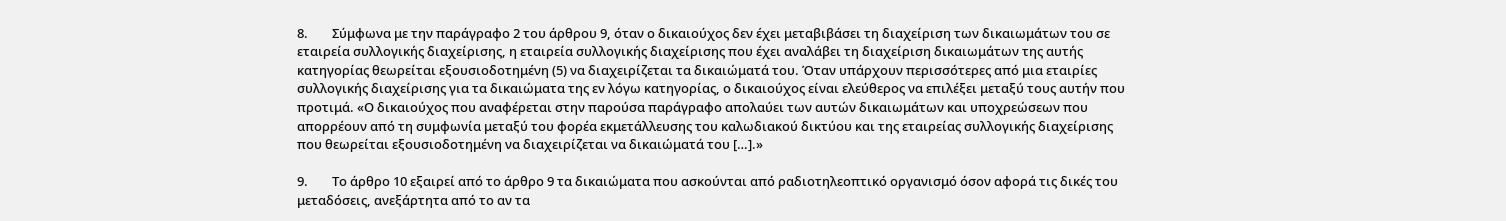8.        Σύμφωνα με την παράγραφο 2 του άρθρου 9, όταν ο δικαιούχος δεν έχει μεταβιβάσει τη διαχείριση των δικαιωμάτων του σε εταιρεία συλλογικής διαχείρισης, η εταιρεία συλλογικής διαχείρισης που έχει αναλάβει τη διαχείριση δικαιωμάτων της αυτής κατηγορίας θεωρείται εξουσιοδοτημένη (5) να διαχειρίζεται τα δικαιώματά του. Όταν υπάρχουν περισσότερες από μια εταιρίες συλλογικής διαχείρισης για τα δικαιώματα της εν λόγω κατηγορίας, ο δικαιούχος είναι ελεύθερος να επιλέξει μεταξύ τους αυτήν που προτιμά. «Ο δικαιούχος που αναφέρεται στην παρούσα παράγραφο απολαύει των αυτών δικαιωμάτων και υποχρεώσεων που απορρέουν από τη συμφωνία μεταξύ του φορέα εκμετάλλευσης του καλωδιακού δικτύου και της εταιρείας συλλογικής διαχείρισης που θεωρείται εξουσιοδοτημένη να διαχειρίζεται να δικαιώματά του […].»

9.        Το άρθρο 10 εξαιρεί από το άρθρο 9 τα δικαιώματα που ασκούνται από ραδιοτηλεοπτικό οργανισμό όσον αφορά τις δικές του μεταδόσεις, ανεξάρτητα από το αν τα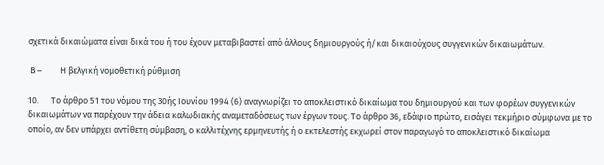σχετικά δικαιώματα είναι δικά του ή του έχουν μεταβιβαστεί από άλλους δημιουργούς ή/και δικαιούχους συγγενικών δικαιωμάτων.

 Β –         Η βελγική νομοθετική ρύθμιση

10.      Το άρθρο 51 του νόμου της 30ής Ιουνίου 1994 (6) αναγνωρίζει το αποκλειστικό δικαίωμα του δημιουργού και των φορέων συγγενικών δικαιωμάτων να παρέχουν την άδεια καλωδιακής αναμεταδόσεως των έργων τους. Το άρθρο 36, εδάφιο πρώτο, εισάγει τεκμήριο σύμφωνα με το οποίο, αν δεν υπάρχει αντίθετη σύμβαση, ο καλλιτέχνης ερμηνευτής ή ο εκτελεστής εκχωρεί στον παραγωγό το αποκλειστικό δικαίωμα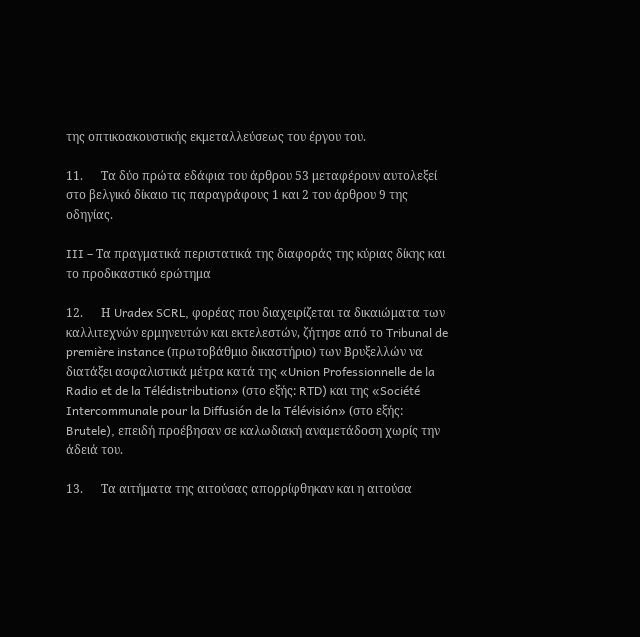της οπτικοακουστικής εκμεταλλεύσεως του έργου του.

11.      Τα δύο πρώτα εδάφια του άρθρου 53 μεταφέρουν αυτολεξεί στο βελγικό δίκαιο τις παραγράφους 1 και 2 του άρθρου 9 της οδηγίας.

III – Τα πραγματικά περιστατικά της διαφοράς της κύριας δίκης και το προδικαστικό ερώτημα

12.      Η Uradex SCRL, φορέας που διαχειρίζεται τα δικαιώματα των καλλιτεχνών ερμηνευτών και εκτελεστών, ζήτησε από το Tribunal de première instance (πρωτοβάθμιο δικαστήριο) των Βρυξελλών να διατάξει ασφαλιστικά μέτρα κατά της «Union Professionnelle de la Radio et de la Télédistribution» (στο εξής: RTD) και της «Société Intercommunale pour la Diffusión de la Télévisión» (στο εξής: Brutele), επειδή προέβησαν σε καλωδιακή αναμετάδοση χωρίς την άδειά του.

13.      Τα αιτήματα της αιτούσας απορρίφθηκαν και η αιτούσα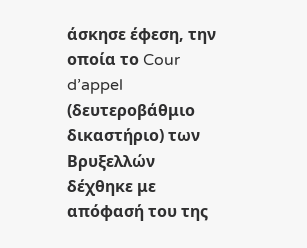άσκησε έφεση, την οποία το Cour d’appel (δευτεροβάθμιο δικαστήριο) των Βρυξελλών δέχθηκε με απόφασή του της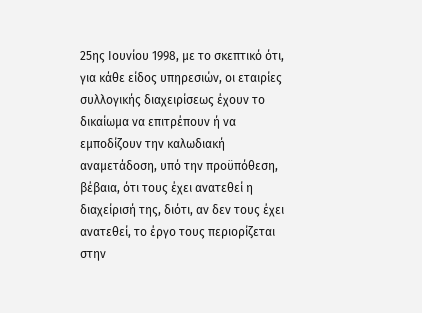25ης Ιουνίου 1998, με το σκεπτικό ότι, για κάθε είδος υπηρεσιών, οι εταιρίες συλλογικής διαχειρίσεως έχουν το δικαίωμα να επιτρέπουν ή να εμποδίζουν την καλωδιακή αναμετάδοση, υπό την προϋπόθεση, βέβαια, ότι τους έχει ανατεθεί η διαχείρισή της, διότι, αν δεν τους έχει ανατεθεί, το έργο τους περιορίζεται στην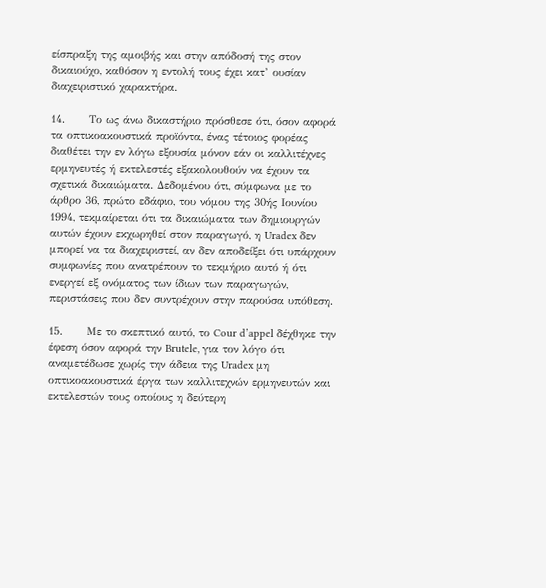είσπραξη της αμοιβής και στην απόδοσή της στον δικαιούχο, καθόσον η εντολή τους έχει κατ’ ουσίαν διαχειριστικό χαρακτήρα.

14.      Το ως άνω δικαστήριο πρόσθεσε ότι, όσον αφορά τα οπτικοακουστικά προϊόντα, ένας τέτοιος φορέας διαθέτει την εν λόγω εξουσία μόνον εάν οι καλλιτέχνες ερμηνευτές ή εκτελεστές εξακολουθούν να έχουν τα σχετικά δικαιώματα. Δεδομένου ότι, σύμφωνα με το άρθρο 36, πρώτο εδάφιο, του νόμου της 30ής Ιουνίου 1994, τεκμαίρεται ότι τα δικαιώματα των δημιουργών αυτών έχουν εκχωρηθεί στον παραγωγό, η Uradex δεν μπορεί να τα διαχειριστεί, αν δεν αποδείξει ότι υπάρχουν συμφωνίες που ανατρέπουν το τεκμήριο αυτό ή ότι ενεργεί εξ ονόματος των ίδιων των παραγωγών, περιστάσεις που δεν συντρέχουν στην παρούσα υπόθεση.

15.      Με το σκεπτικό αυτό, το Cour d’appel δέχθηκε την έφεση όσον αφορά την Brutele, για τον λόγο ότι αναμετέδωσε χωρίς την άδεια της Uradex μη οπτικοακουστικά έργα των καλλιτεχνών ερμηνευτών και εκτελεστών τους οποίους η δεύτερη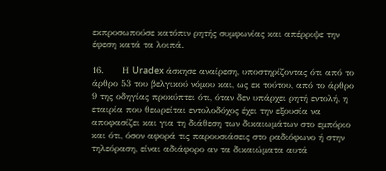εκπροσωπούσε κατόπιν ρητής συμφωνίας και απέρριψε την έφεση κατά τα λοιπά.

16.      Η Uradex άσκησε αναίρεση, υποστηρίζοντας ότι από το άρθρο 53 του βελγικού νόμου και, ως εκ τούτου, από το άρθρο 9 της οδηγίας προκύπτει ότι, όταν δεν υπάρχει ρητή εντολή, η εταιρία που θεωρείται εντολοδόχος έχει την εξουσία να αποφασίζει και για τη διάθεση των δικαιωμάτων στο εμπόριο και ότι, όσον αφορά τις παρουσιάσεις στο ραδιόφωνο ή στην τηλεόραση, είναι αδιάφορο αν τα δικαιώματα αυτά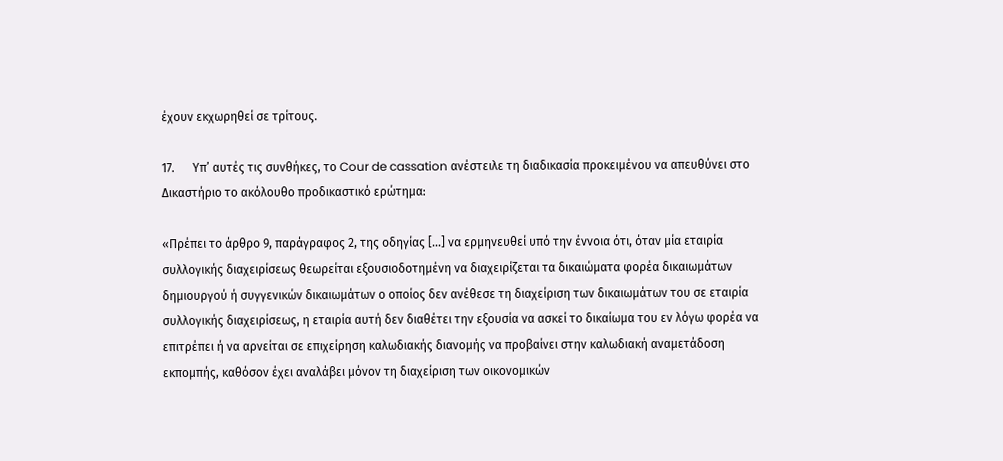έχουν εκχωρηθεί σε τρίτους.

17.      Υπ’ αυτές τις συνθήκες, το Cour de cassation ανέστειλε τη διαδικασία προκειμένου να απευθύνει στο Δικαστήριο το ακόλουθο προδικαστικό ερώτημα:

«Πρέπει το άρθρο 9, παράγραφος 2, της οδηγίας […] να ερμηνευθεί υπό την έννοια ότι, όταν μία εταιρία συλλογικής διαχειρίσεως θεωρείται εξουσιοδοτημένη να διαχειρίζεται τα δικαιώματα φορέα δικαιωμάτων δημιουργού ή συγγενικών δικαιωμάτων ο οποίος δεν ανέθεσε τη διαχείριση των δικαιωμάτων του σε εταιρία συλλογικής διαχειρίσεως, η εταιρία αυτή δεν διαθέτει την εξουσία να ασκεί το δικαίωμα του εν λόγω φορέα να επιτρέπει ή να αρνείται σε επιχείρηση καλωδιακής διανομής να προβαίνει στην καλωδιακή αναμετάδοση εκπομπής, καθόσον έχει αναλάβει μόνον τη διαχείριση των οικονομικών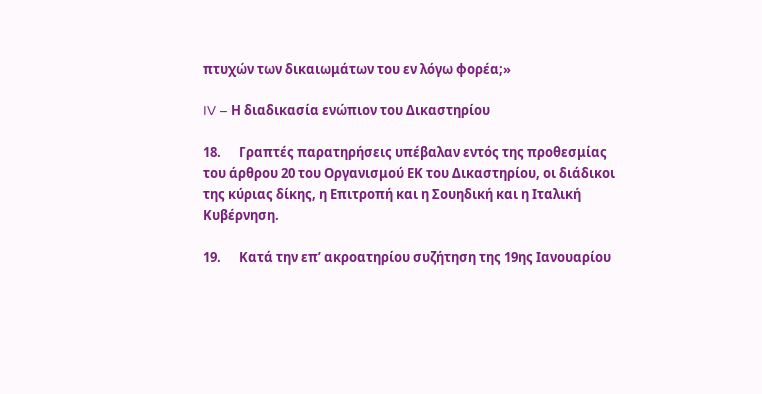πτυχών των δικαιωμάτων του εν λόγω φορέα;»

IV – Η διαδικασία ενώπιον του Δικαστηρίου

18.      Γραπτές παρατηρήσεις υπέβαλαν εντός της προθεσμίας του άρθρου 20 του Οργανισμού ΕΚ του Δικαστηρίου, οι διάδικοι της κύριας δίκης, η Επιτροπή και η Σουηδική και η Ιταλική Κυβέρνηση.

19.      Κατά την επ’ ακροατηρίου συζήτηση της 19ης Ιανουαρίου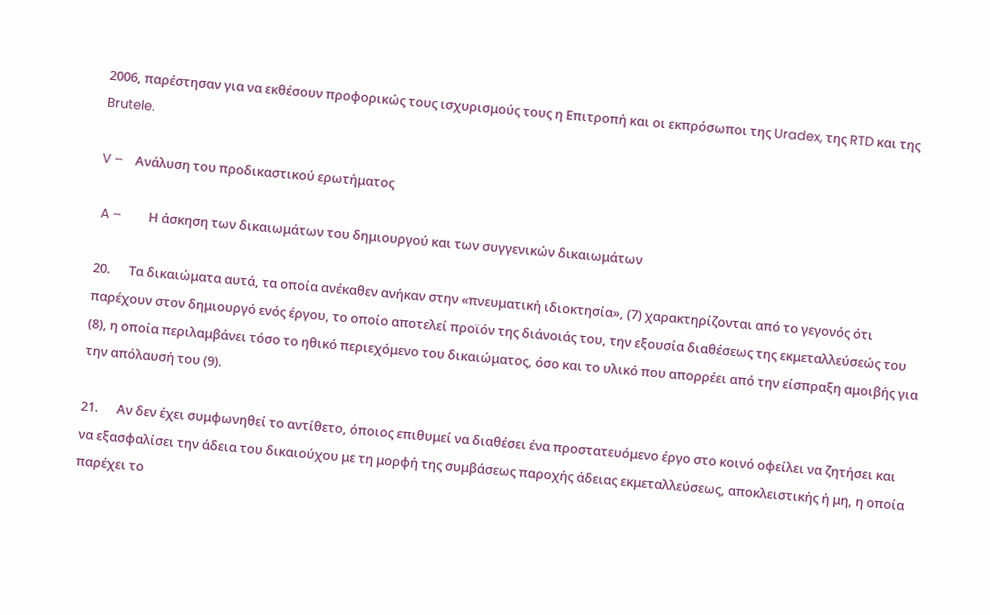2006, παρέστησαν για να εκθέσουν προφορικώς τους ισχυρισμούς τους η Επιτροπή και οι εκπρόσωποι της Uradex, της RTD και της Brutele.

V –    Ανάλυση του προδικαστικού ερωτήματος

 A –         Η άσκηση των δικαιωμάτων του δημιουργού και των συγγενικών δικαιωμάτων

20.      Τα δικαιώματα αυτά, τα οποία ανέκαθεν ανήκαν στην «πνευματική ιδιοκτησία», (7) χαρακτηρίζονται από το γεγονός ότι παρέχουν στον δημιουργό ενός έργου, το οποίο αποτελεί προϊόν της διάνοιάς του, την εξουσία διαθέσεως της εκμεταλλεύσεώς του (8), η οποία περιλαμβάνει τόσο το ηθικό περιεχόμενο του δικαιώματος, όσο και το υλικό που απορρέει από την είσπραξη αμοιβής για την απόλαυσή του (9).

21.      Αν δεν έχει συμφωνηθεί το αντίθετο, όποιος επιθυμεί να διαθέσει ένα προστατευόμενο έργο στο κοινό οφείλει να ζητήσει και να εξασφαλίσει την άδεια του δικαιούχου με τη μορφή της συμβάσεως παροχής άδειας εκμεταλλεύσεως, αποκλειστικής ή μη, η οποία παρέχει το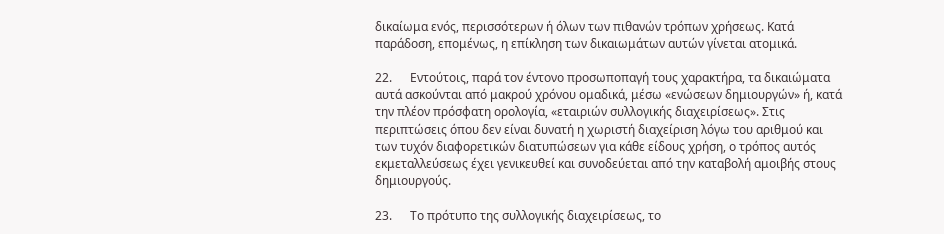δικαίωμα ενός, περισσότερων ή όλων των πιθανών τρόπων χρήσεως. Κατά παράδοση, επομένως, η επίκληση των δικαιωμάτων αυτών γίνεται ατομικά.

22.      Εντούτοις, παρά τον έντονο προσωποπαγή τους χαρακτήρα, τα δικαιώματα αυτά ασκούνται από μακρού χρόνου ομαδικά, μέσω «ενώσεων δημιουργών» ή, κατά την πλέον πρόσφατη ορολογία, «εταιριών συλλογικής διαχειρίσεως». Στις περιπτώσεις όπου δεν είναι δυνατή η χωριστή διαχείριση λόγω του αριθμού και των τυχόν διαφορετικών διατυπώσεων για κάθε είδους χρήση, ο τρόπος αυτός εκμεταλλεύσεως έχει γενικευθεί και συνοδεύεται από την καταβολή αμοιβής στους δημιουργούς.

23.      Το πρότυπο της συλλογικής διαχειρίσεως, το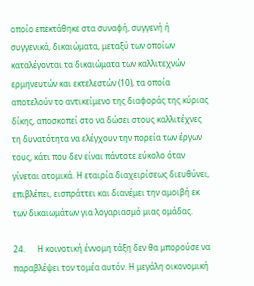οποίο επεκτάθηκε στα συναφή, συγγενή ή συγγενικά, δικαιώματα, μεταξύ των οποίων καταλέγονται τα δικαιώματα των καλλιτεχνών ερμηνευτών και εκτελεστών (10), τα οποία αποτελούν το αντικείμενο της διαφοράς της κύριας δίκης, αποσκοπεί στο να δώσει στους καλλιτέχνες τη δυνατότητα να ελέγχουν την πορεία των έργων τους, κάτι που δεν είναι πάντοτε εύκολο όταν γίνεται ατομικά. Η εταιρία διαχειρίσεως διευθύνει, επιβλέπει, εισπράττει και διανέμει την αμοιβή εκ των δικαιωμάτων για λογαριασμό μιας ομάδας.

24.      Η κοινοτική έννομη τάξη δεν θα μπορούσε να παραβλέψει τον τομέα αυτόν. Η μεγάλη οικονομική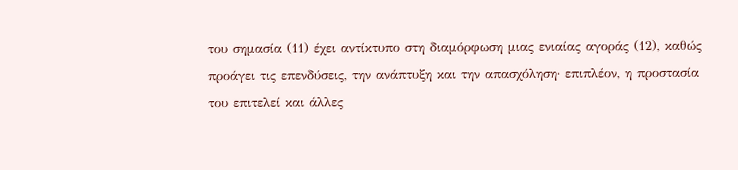του σημασία (11) έχει αντίκτυπο στη διαμόρφωση μιας ενιαίας αγοράς (12), καθώς προάγει τις επενδύσεις, την ανάπτυξη και την απασχόληση· επιπλέον, η προστασία του επιτελεί και άλλες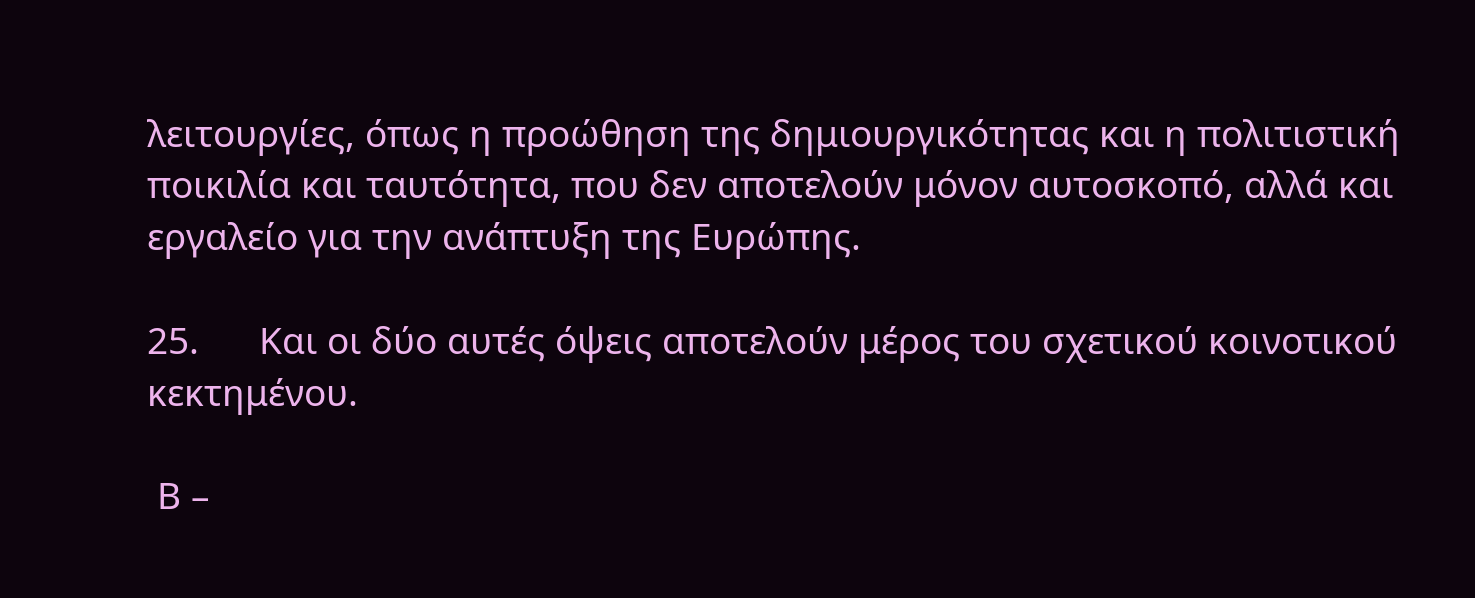λειτουργίες, όπως η προώθηση της δημιουργικότητας και η πολιτιστική ποικιλία και ταυτότητα, που δεν αποτελούν μόνον αυτοσκοπό, αλλά και εργαλείο για την ανάπτυξη της Ευρώπης.

25.      Και οι δύο αυτές όψεις αποτελούν μέρος του σχετικού κοινοτικού κεκτημένου.

 Β –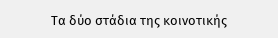Τα δύο στάδια της κοινοτικής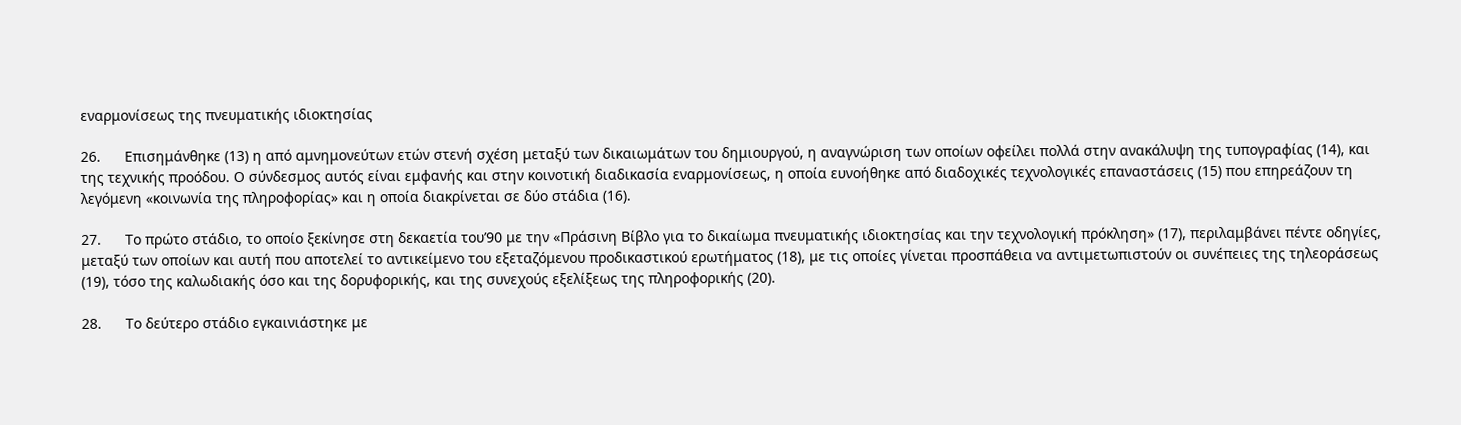εναρμονίσεως της πνευματικής ιδιοκτησίας

26.      Επισημάνθηκε (13) η από αμνημονεύτων ετών στενή σχέση μεταξύ των δικαιωμάτων του δημιουργού, η αναγνώριση των οποίων οφείλει πολλά στην ανακάλυψη της τυπογραφίας (14), και της τεχνικής προόδου. Ο σύνδεσμος αυτός είναι εμφανής και στην κοινοτική διαδικασία εναρμονίσεως, η οποία ευνοήθηκε από διαδοχικές τεχνολογικές επαναστάσεις (15) που επηρεάζουν τη λεγόμενη «κοινωνία της πληροφορίας» και η οποία διακρίνεται σε δύο στάδια (16).

27.      Το πρώτο στάδιο, το οποίο ξεκίνησε στη δεκαετία του’90 με την «Πράσινη Βίβλο για το δικαίωμα πνευματικής ιδιοκτησίας και την τεχνολογική πρόκληση» (17), περιλαμβάνει πέντε οδηγίες, μεταξύ των οποίων και αυτή που αποτελεί το αντικείμενο του εξεταζόμενου προδικαστικού ερωτήματος (18), με τις οποίες γίνεται προσπάθεια να αντιμετωπιστούν οι συνέπειες της τηλεοράσεως (19), τόσο της καλωδιακής όσο και της δορυφορικής, και της συνεχούς εξελίξεως της πληροφορικής (20).

28.      Το δεύτερο στάδιο εγκαινιάστηκε με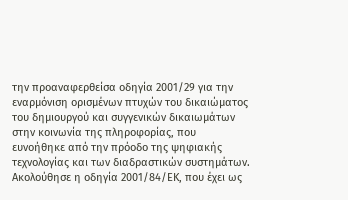την προαναφερθείσα οδηγία 2001/29 για την εναρμόνιση ορισμένων πτυχών του δικαιώματος του δημιουργού και συγγενικών δικαιωμάτων στην κοινωνία της πληροφορίας, που ευνοήθηκε από την πρόοδο της ψηφιακής τεχνολογίας και των διαδραστικών συστημάτων. Ακολούθησε η οδηγία 2001/84/ΕΚ, που έχει ως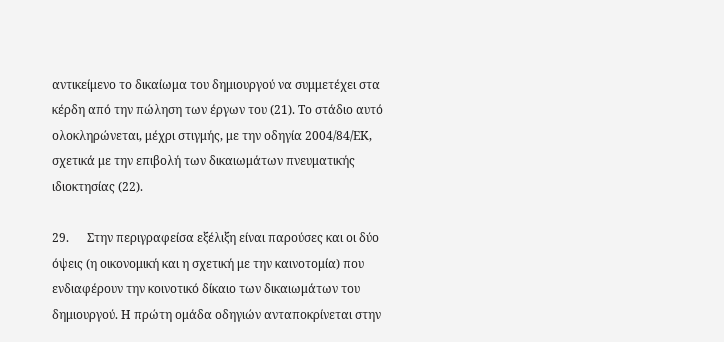αντικείμενο το δικαίωμα του δημιουργού να συμμετέχει στα κέρδη από την πώληση των έργων του (21). Το στάδιο αυτό ολοκληρώνεται, μέχρι στιγμής, με την οδηγία 2004/84/ΕΚ, σχετικά με την επιβολή των δικαιωμάτων πνευματικής ιδιοκτησίας (22).

29.      Στην περιγραφείσα εξέλιξη είναι παρούσες και οι δύο όψεις (η οικονομική και η σχετική με την καινοτομία) που ενδιαφέρουν την κοινοτικό δίκαιο των δικαιωμάτων του δημιουργού. Η πρώτη ομάδα οδηγιών ανταποκρίνεται στην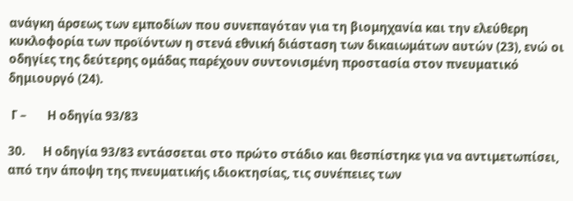ανάγκη άρσεως των εμποδίων που συνεπαγόταν για τη βιομηχανία και την ελεύθερη κυκλοφορία των προϊόντων η στενά εθνική διάσταση των δικαιωμάτων αυτών (23), ενώ οι οδηγίες της δεύτερης ομάδας παρέχουν συντονισμένη προστασία στον πνευματικό δημιουργό (24).

 Γ –       Η οδηγία 93/83

30.      Η οδηγία 93/83 εντάσσεται στο πρώτο στάδιο και θεσπίστηκε για να αντιμετωπίσει, από την άποψη της πνευματικής ιδιοκτησίας, τις συνέπειες των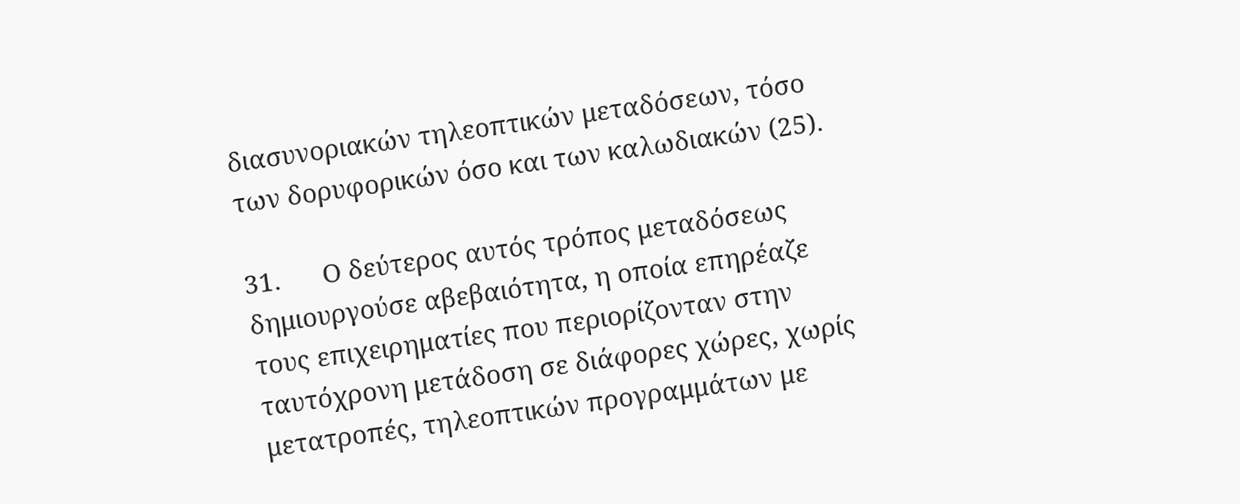διασυνοριακών τηλεοπτικών μεταδόσεων, τόσο των δορυφορικών όσο και των καλωδιακών (25).

31.      Ο δεύτερος αυτός τρόπος μεταδόσεως δημιουργούσε αβεβαιότητα, η οποία επηρέαζε τους επιχειρηματίες που περιορίζονταν στην ταυτόχρονη μετάδοση σε διάφορες χώρες, χωρίς μετατροπές, τηλεοπτικών προγραμμάτων με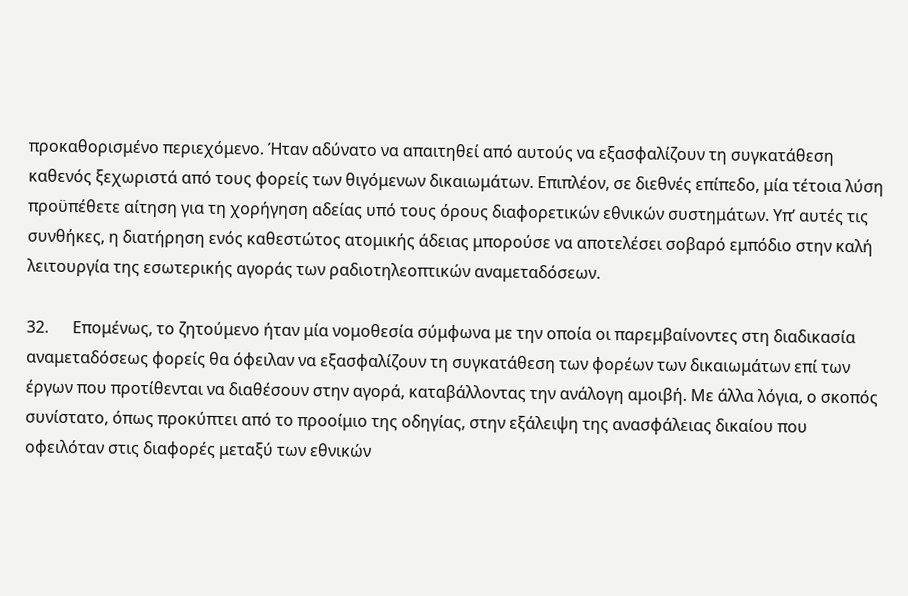προκαθορισμένο περιεχόμενο. Ήταν αδύνατο να απαιτηθεί από αυτούς να εξασφαλίζουν τη συγκατάθεση καθενός ξεχωριστά από τους φορείς των θιγόμενων δικαιωμάτων. Επιπλέον, σε διεθνές επίπεδο, μία τέτοια λύση προϋπέθετε αίτηση για τη χορήγηση αδείας υπό τους όρους διαφορετικών εθνικών συστημάτων. Υπ’ αυτές τις συνθήκες, η διατήρηση ενός καθεστώτος ατομικής άδειας μπορούσε να αποτελέσει σοβαρό εμπόδιο στην καλή λειτουργία της εσωτερικής αγοράς των ραδιοτηλεοπτικών αναμεταδόσεων.

32.      Επομένως, το ζητούμενο ήταν μία νομοθεσία σύμφωνα με την οποία οι παρεμβαίνοντες στη διαδικασία αναμεταδόσεως φορείς θα όφειλαν να εξασφαλίζουν τη συγκατάθεση των φορέων των δικαιωμάτων επί των έργων που προτίθενται να διαθέσουν στην αγορά, καταβάλλοντας την ανάλογη αμοιβή. Με άλλα λόγια, ο σκοπός συνίστατο, όπως προκύπτει από το προοίμιο της οδηγίας, στην εξάλειψη της ανασφάλειας δικαίου που οφειλόταν στις διαφορές μεταξύ των εθνικών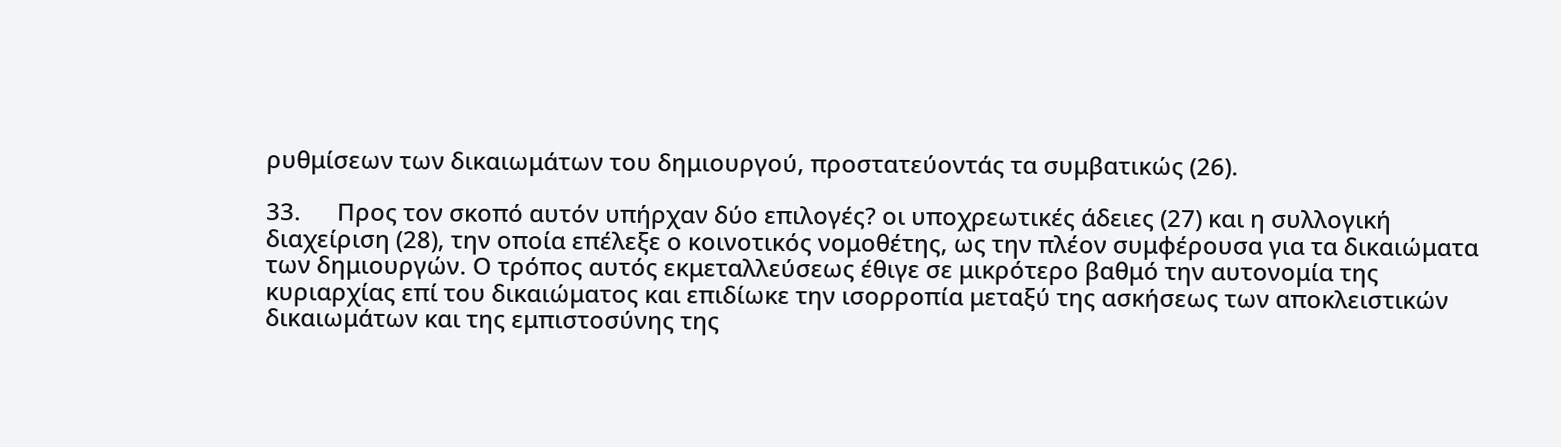ρυθμίσεων των δικαιωμάτων του δημιουργού, προστατεύοντάς τα συμβατικώς (26).

33.      Προς τον σκοπό αυτόν υπήρχαν δύο επιλογές? οι υποχρεωτικές άδειες (27) και η συλλογική διαχείριση (28), την οποία επέλεξε ο κοινοτικός νομοθέτης, ως την πλέον συμφέρουσα για τα δικαιώματα των δημιουργών. Ο τρόπος αυτός εκμεταλλεύσεως έθιγε σε μικρότερο βαθμό την αυτονομία της κυριαρχίας επί του δικαιώματος και επιδίωκε την ισορροπία μεταξύ της ασκήσεως των αποκλειστικών δικαιωμάτων και της εμπιστοσύνης της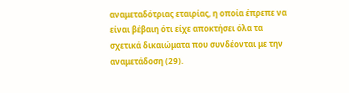αναμεταδότριας εταιρίας, η οποία έπρεπε να είναι βέβαιη ότι είχε αποκτήσει όλα τα σχετικά δικαιώματα που συνδέονται με την αναμετάδοση (29).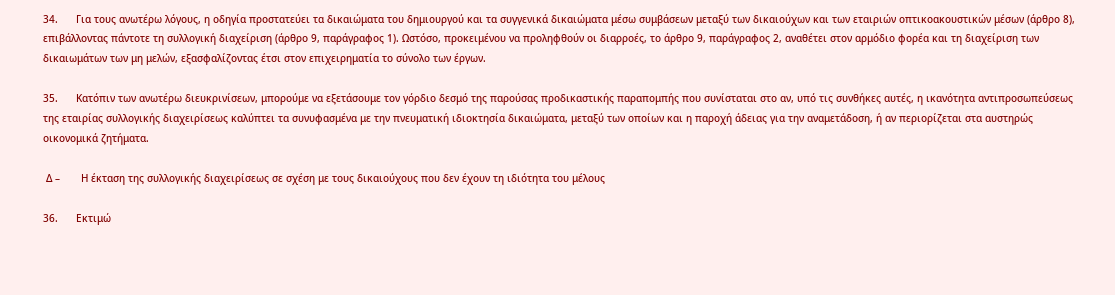34.      Για τους ανωτέρω λόγους, η οδηγία προστατεύει τα δικαιώματα του δημιουργού και τα συγγενικά δικαιώματα μέσω συμβάσεων μεταξύ των δικαιούχων και των εταιριών οπτικοακουστικών μέσων (άρθρο 8), επιβάλλοντας πάντοτε τη συλλογική διαχείριση (άρθρο 9, παράγραφος 1). Ωστόσο, προκειμένου να προληφθούν οι διαρροές, το άρθρο 9, παράγραφος 2, αναθέτει στον αρμόδιο φορέα και τη διαχείριση των δικαιωμάτων των μη μελών, εξασφαλίζοντας έτσι στον επιχειρηματία το σύνολο των έργων.

35.      Κατόπιν των ανωτέρω διευκρινίσεων, μπορούμε να εξετάσουμε τον γόρδιο δεσμό της παρούσας προδικαστικής παραπομπής που συνίσταται στο αν, υπό τις συνθήκες αυτές, η ικανότητα αντιπροσωπεύσεως της εταιρίας συλλογικής διαχειρίσεως καλύπτει τα συνυφασμένα με την πνευματική ιδιοκτησία δικαιώματα, μεταξύ των οποίων και η παροχή άδειας για την αναμετάδοση, ή αν περιορίζεται στα αυστηρώς οικονομικά ζητήματα.

 Δ –       Η έκταση της συλλογικής διαχειρίσεως σε σχέση με τους δικαιούχους που δεν έχουν τη ιδιότητα του μέλους

36.      Εκτιμώ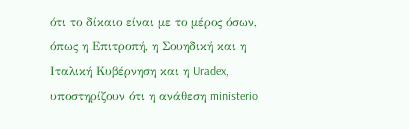ότι το δίκαιο είναι με το μέρος όσων, όπως η Επιτροπή, η Σουηδική και η Ιταλική Κυβέρνηση και η Uradex, υποστηρίζουν ότι η ανάθεση ministerio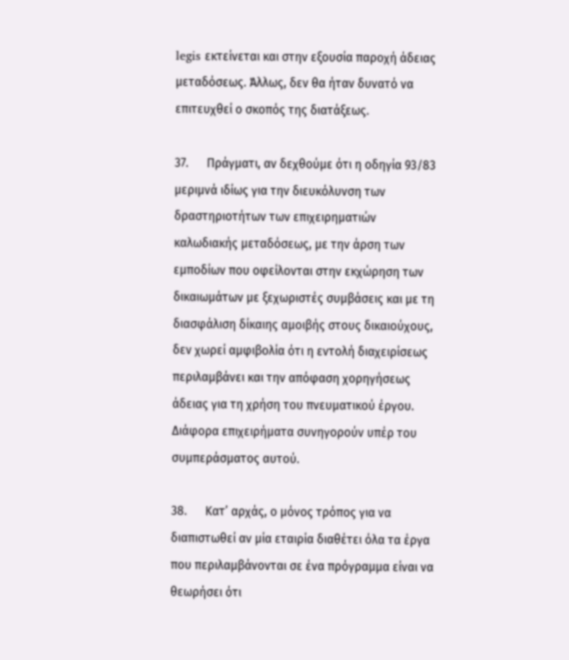legis εκτείνεται και στην εξουσία παροχή άδειας μεταδόσεως. Άλλως, δεν θα ήταν δυνατό να επιτευχθεί ο σκοπός της διατάξεως.

37.      Πράγματι, αν δεχθούμε ότι η οδηγία 93/83 μεριμνά ιδίως για την διευκόλυνση των δραστηριοτήτων των επιχειρηματιών καλωδιακής μεταδόσεως, με την άρση των εμποδίων που οφείλονται στην εκχώρηση των δικαιωμάτων με ξεχωριστές συμβάσεις και με τη διασφάλιση δίκαιης αμοιβής στους δικαιούχους, δεν χωρεί αμφιβολία ότι η εντολή διαχειρίσεως περιλαμβάνει και την απόφαση χορηγήσεως άδειας για τη χρήση του πνευματικού έργου. Διάφορα επιχειρήματα συνηγορούν υπέρ του συμπεράσματος αυτού.

38.      Κατ’ αρχάς, ο μόνος τρόπος για να διαπιστωθεί αν μία εταιρία διαθέτει όλα τα έργα που περιλαμβάνονται σε ένα πρόγραμμα είναι να θεωρήσει ότι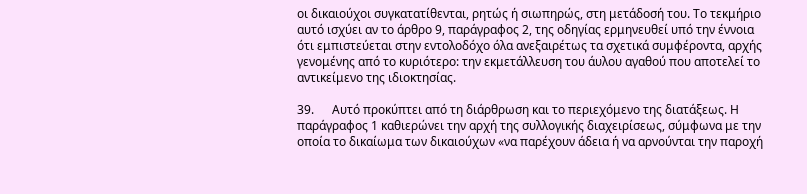οι δικαιούχοι συγκατατίθενται, ρητώς ή σιωπηρώς, στη μετάδοσή του. Το τεκμήριο αυτό ισχύει αν το άρθρο 9, παράγραφος 2, της οδηγίας ερμηνευθεί υπό την έννοια ότι εμπιστεύεται στην εντολοδόχο όλα ανεξαιρέτως τα σχετικά συμφέροντα, αρχής γενομένης από το κυριότερο: την εκμετάλλευση του άυλου αγαθού που αποτελεί το αντικείμενο της ιδιοκτησίας.

39.      Αυτό προκύπτει από τη διάρθρωση και το περιεχόμενο της διατάξεως. Η παράγραφος 1 καθιερώνει την αρχή της συλλογικής διαχειρίσεως, σύμφωνα με την οποία το δικαίωμα των δικαιούχων «να παρέχουν άδεια ή να αρνούνται την παροχή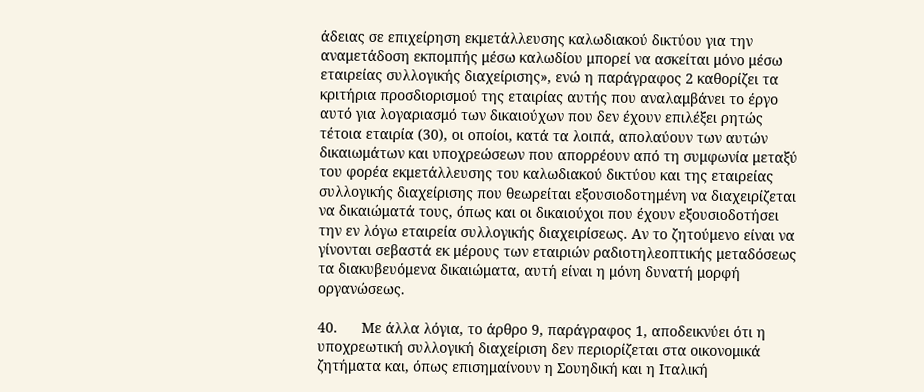άδειας σε επιχείρηση εκμετάλλευσης καλωδιακού δικτύου για την αναμετάδοση εκπομπής μέσω καλωδίου μπορεί να ασκείται μόνο μέσω εταιρείας συλλογικής διαχείρισης», ενώ η παράγραφος 2 καθορίζει τα κριτήρια προσδιορισμού της εταιρίας αυτής που αναλαμβάνει το έργο αυτό για λογαριασμό των δικαιούχων που δεν έχουν επιλέξει ρητώς τέτοια εταιρία (30), οι οποίοι, κατά τα λοιπά, απολαύουν των αυτών δικαιωμάτων και υποχρεώσεων που απορρέουν από τη συμφωνία μεταξύ του φορέα εκμετάλλευσης του καλωδιακού δικτύου και της εταιρείας συλλογικής διαχείρισης που θεωρείται εξουσιοδοτημένη να διαχειρίζεται να δικαιώματά τους, όπως και οι δικαιούχοι που έχουν εξουσιοδοτήσει την εν λόγω εταιρεία συλλογικής διαχειρίσεως. Αν το ζητούμενο είναι να γίνονται σεβαστά εκ μέρους των εταιριών ραδιοτηλεοπτικής μεταδόσεως τα διακυβευόμενα δικαιώματα, αυτή είναι η μόνη δυνατή μορφή οργανώσεως.

40.      Με άλλα λόγια, το άρθρο 9, παράγραφος 1, αποδεικνύει ότι η υποχρεωτική συλλογική διαχείριση δεν περιορίζεται στα οικονομικά ζητήματα και, όπως επισημαίνουν η Σουηδική και η Ιταλική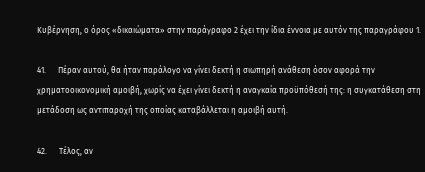Κυβέρνηση, ο όρος «δικαιώματα» στην παράγραφο 2 έχει την ίδια έννοια με αυτόν της παραγράφου 1.

41.      Πέραν αυτού, θα ήταν παράλογο να γίνει δεκτή η σιωπηρή ανάθεση όσον αφορά την χρηματοοικονομική αμοιβή, χωρίς να έχει γίνει δεκτή η αναγκαία προϋπόθεσή της: η συγκατάθεση στη μετάδοση ως αντιπαροχή της οποίας καταβάλλεται η αμοιβή αυτή.

42.      Τέλος, αν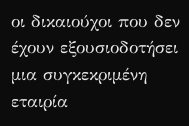οι δικαιούχοι που δεν έχουν εξουσιοδοτήσει μια συγκεκριμένη εταιρία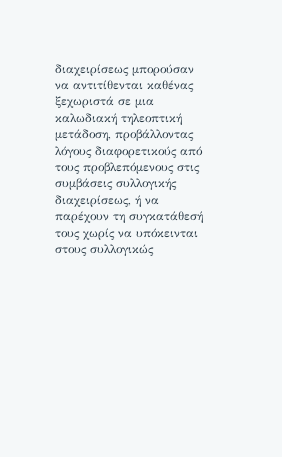διαχειρίσεως μπορούσαν να αντιτίθενται καθένας ξεχωριστά σε μια καλωδιακή τηλεοπτική μετάδοση, προβάλλοντας λόγους διαφορετικούς από τους προβλεπόμενους στις συμβάσεις συλλογικής διαχειρίσεως, ή να παρέχουν τη συγκατάθεσή τους χωρίς να υπόκεινται στους συλλογικώς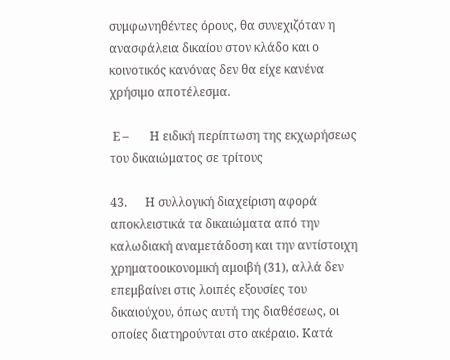συμφωνηθέντες όρους, θα συνεχιζόταν η ανασφάλεια δικαίου στον κλάδο και ο κοινοτικός κανόνας δεν θα είχε κανένα χρήσιμο αποτέλεσμα.

 Ε –       Η ειδική περίπτωση της εκχωρήσεως του δικαιώματος σε τρίτους

43.      Η συλλογική διαχείριση αφορά αποκλειστικά τα δικαιώματα από την καλωδιακή αναμετάδοση και την αντίστοιχη χρηματοοικονομική αμοιβή (31), αλλά δεν επεμβαίνει στις λοιπές εξουσίες του δικαιούχου, όπως αυτή της διαθέσεως, οι οποίες διατηρούνται στο ακέραιο. Κατά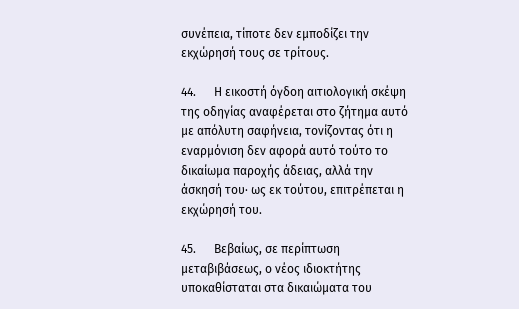συνέπεια, τίποτε δεν εμποδίζει την εκχώρησή τους σε τρίτους.

44.      Η εικοστή όγδοη αιτιολογική σκέψη της οδηγίας αναφέρεται στο ζήτημα αυτό με απόλυτη σαφήνεια, τονίζοντας ότι η εναρμόνιση δεν αφορά αυτό τούτο το δικαίωμα παροχής άδειας, αλλά την άσκησή του· ως εκ τούτου, επιτρέπεται η εκχώρησή του.

45.      Βεβαίως, σε περίπτωση μεταβιβάσεως, ο νέος ιδιοκτήτης υποκαθίσταται στα δικαιώματα του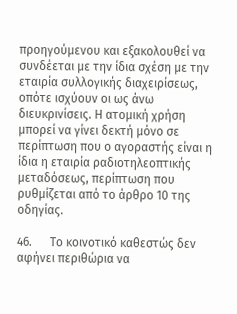προηγούμενου και εξακολουθεί να συνδέεται με την ίδια σχέση με την εταιρία συλλογικής διαχειρίσεως, οπότε ισχύουν οι ως άνω διευκρινίσεις. Η ατομική χρήση μπορεί να γίνει δεκτή μόνο σε περίπτωση που ο αγοραστής είναι η ίδια η εταιρία ραδιοτηλεοπτικής μεταδόσεως, περίπτωση που ρυθμίζεται από το άρθρο 10 της οδηγίας.

46.      Το κοινοτικό καθεστώς δεν αφήνει περιθώρια να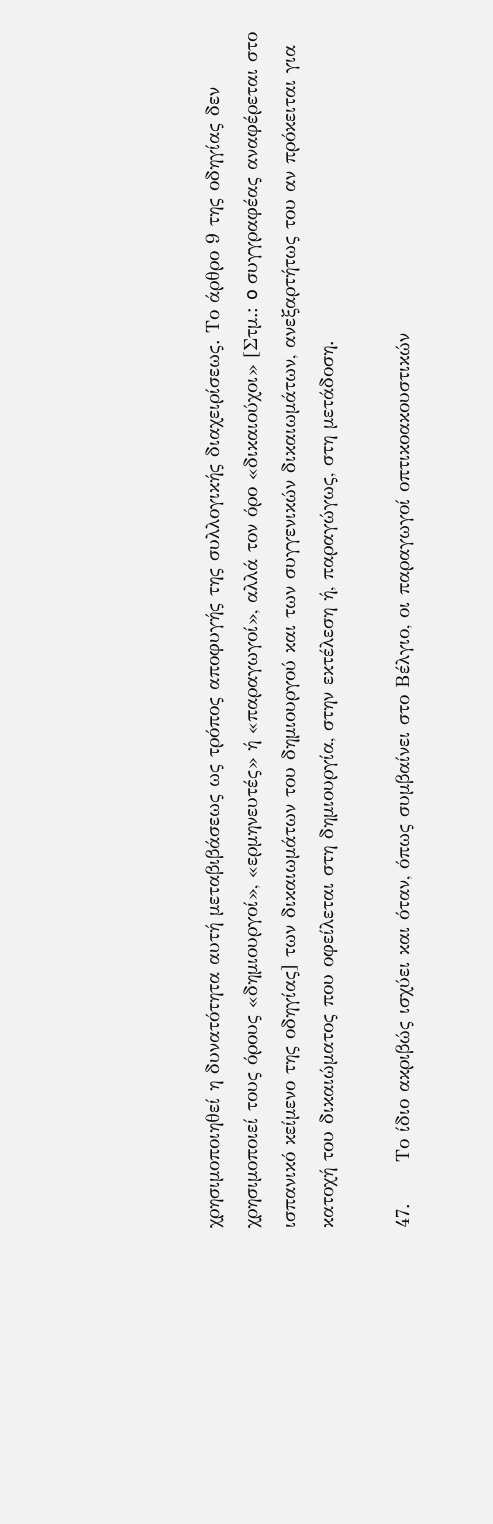χρησιμοποιηθεί η δυνατότητα αυτή μεταβιβάσεως ως τρόπος αποφυγής της συλλογικής διαχειρίσεως. Το άρθρο 9 της οδηγίας δεν χρησιμοποιεί τους όρους «δημιουργοί», «ερμηνευτές» ή «παραγωγοί», αλλά τον όρο «δικαιούχοι» [Στμ.: o συγγραφέας αναφέρεται στο ισπανικό κείμενο της οδηγίας] των δικαιωμάτων του δημιουργού και των συγγενικών δικαιωμάτων, ανεξαρτήτως του αν πρόκειται για κατοχή του δικαιώματος που οφείλεται στη δημιουργία, στην εκτέλεση ή, παραγώγως, στη μετάδοση.

47.      Το ίδιο ακριβώς ισχύει και όταν, όπως συμβαίνει στο Βέλγιο, οι παραγωγοί οπτικοακουστικών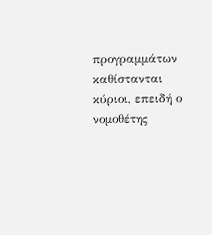προγραμμάτων καθίστανται κύριοι, επειδή ο νομοθέτης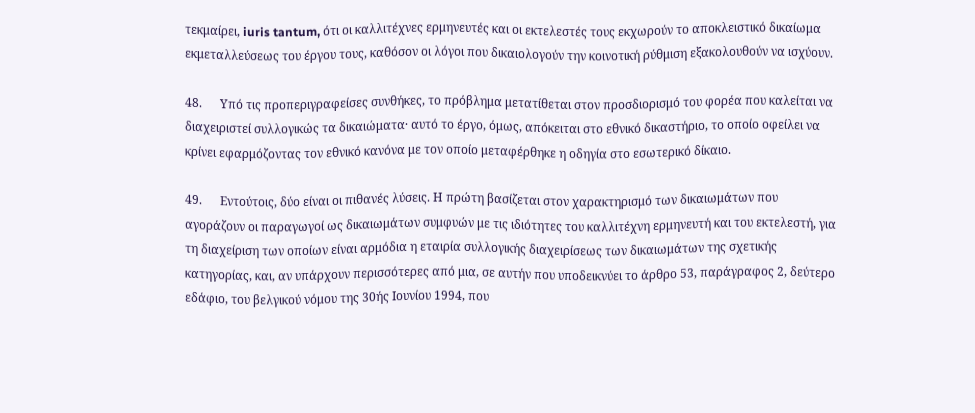τεκμαίρει, iuris tantum, ότι οι καλλιτέχνες ερμηνευτές και οι εκτελεστές τους εκχωρούν το αποκλειστικό δικαίωμα εκμεταλλεύσεως του έργου τους, καθόσον οι λόγοι που δικαιολογούν την κοινοτική ρύθμιση εξακολουθούν να ισχύουν.

48.      Υπό τις προπεριγραφείσες συνθήκες, το πρόβλημα μετατίθεται στον προσδιορισμό του φορέα που καλείται να διαχειριστεί συλλογικώς τα δικαιώματα· αυτό το έργο, όμως, απόκειται στο εθνικό δικαστήριο, το οποίο οφείλει να κρίνει εφαρμόζοντας τον εθνικό κανόνα με τον οποίο μεταφέρθηκε η οδηγία στο εσωτερικό δίκαιο.

49.      Εντούτοις, δύο είναι οι πιθανές λύσεις. Η πρώτη βασίζεται στον χαρακτηρισμό των δικαιωμάτων που αγοράζουν οι παραγωγοί ως δικαιωμάτων συμφυών με τις ιδιότητες του καλλιτέχνη ερμηνευτή και του εκτελεστή, για τη διαχείριση των οποίων είναι αρμόδια η εταιρία συλλογικής διαχειρίσεως των δικαιωμάτων της σχετικής κατηγορίας, και, αν υπάρχουν περισσότερες από μια, σε αυτήν που υποδεικνύει το άρθρο 53, παράγραφος 2, δεύτερο εδάφιο, του βελγικού νόμου της 30ής Ιουνίου 1994, που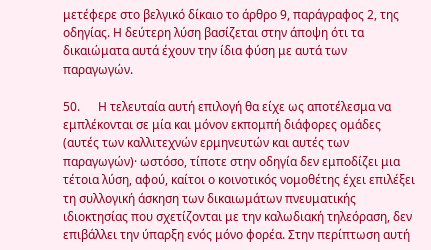μετέφερε στο βελγικό δίκαιο το άρθρο 9, παράγραφος 2, της οδηγίας. Η δεύτερη λύση βασίζεται στην άποψη ότι τα δικαιώματα αυτά έχουν την ίδια φύση με αυτά των παραγωγών.

50.      Η τελευταία αυτή επιλογή θα είχε ως αποτέλεσμα να εμπλέκονται σε μία και μόνον εκπομπή διάφορες ομάδες (αυτές των καλλιτεχνών ερμηνευτών και αυτές των παραγωγών)· ωστόσο, τίποτε στην οδηγία δεν εμποδίζει μια τέτοια λύση, αφού, καίτοι ο κοινοτικός νομοθέτης έχει επιλέξει τη συλλογική άσκηση των δικαιωμάτων πνευματικής ιδιοκτησίας που σχετίζονται με την καλωδιακή τηλεόραση, δεν επιβάλλει την ύπαρξη ενός μόνο φορέα. Στην περίπτωση αυτή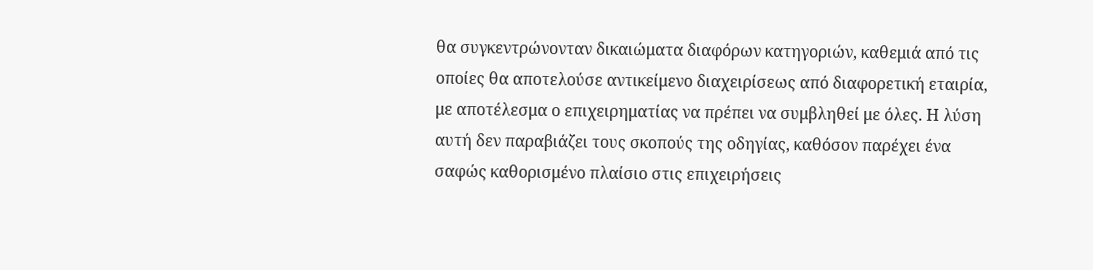θα συγκεντρώνονταν δικαιώματα διαφόρων κατηγοριών, καθεμιά από τις οποίες θα αποτελούσε αντικείμενο διαχειρίσεως από διαφορετική εταιρία, με αποτέλεσμα ο επιχειρηματίας να πρέπει να συμβληθεί με όλες. Η λύση αυτή δεν παραβιάζει τους σκοπούς της οδηγίας, καθόσον παρέχει ένα σαφώς καθορισμένο πλαίσιο στις επιχειρήσεις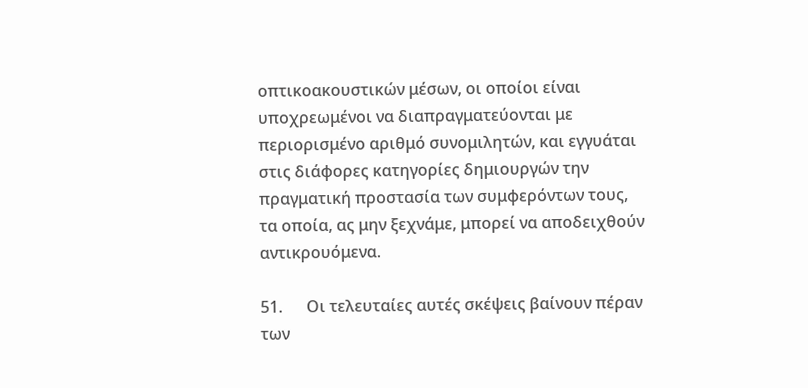οπτικοακουστικών μέσων, οι οποίοι είναι υποχρεωμένοι να διαπραγματεύονται με περιορισμένο αριθμό συνομιλητών, και εγγυάται στις διάφορες κατηγορίες δημιουργών την πραγματική προστασία των συμφερόντων τους, τα οποία, ας μην ξεχνάμε, μπορεί να αποδειχθούν αντικρουόμενα.

51.      Οι τελευταίες αυτές σκέψεις βαίνουν πέραν των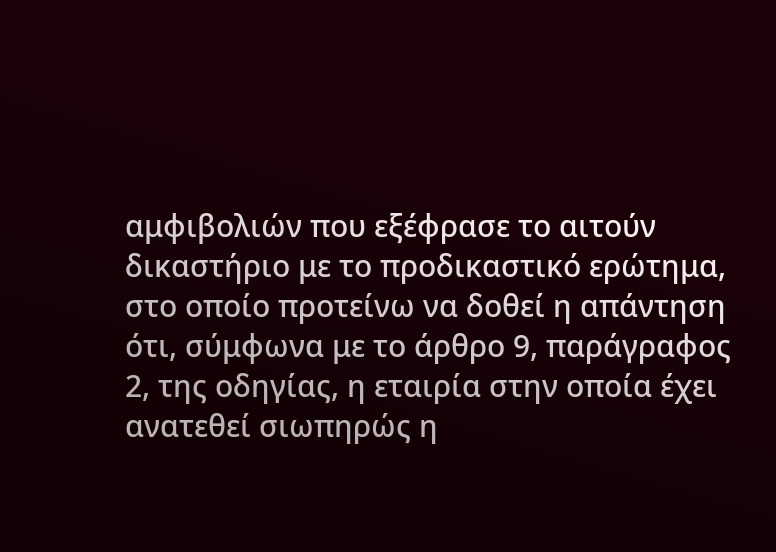αμφιβολιών που εξέφρασε το αιτούν δικαστήριο με το προδικαστικό ερώτημα, στο οποίο προτείνω να δοθεί η απάντηση ότι, σύμφωνα με το άρθρο 9, παράγραφος 2, της οδηγίας, η εταιρία στην οποία έχει ανατεθεί σιωπηρώς η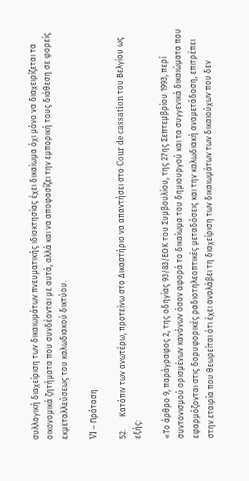συλλογική διαχείριση των δικαιωμάτων πνευματικής ιδιοκτησίας έχει δικαίωμα όχι μόνο να διαχειρίζεται τα οικονομικά ζητήματα που συνδέονται με αυτά, αλλά και να αποφασίζει την εμπορική τους διάθεση σε φορείς εκμεταλλεύσεως του καλωδιακού δικτύου.

VI – Πρόταση

52.      Κατόπιν των ανωτέρω, προτείνω στο Δικαστήριο να απαντήσει στο Cour de cassation του Βελγίου ως εξής:

«Το άρθρο 9, παράγραφος 2, της οδηγίας 93/83/ΕΟΚ του Συμβουλίου, της 27ης Σεπτεμβρίου 1993, περί συντονισμού ορισμένων κανόνων όσον αφορά το δικαίωμα του δημιουργού και τα συγγενικά δικαιώματα που εφαρμόζονται στις δορυφορικές ραδιοτηλεοπτικές μεταδόσεις και την καλωδιακή αναμετάδοση, επιτρέπει στην εταιρία που θεωρείται ότι έχει αναλάβει τη διαχείριση των δικαιωμάτων των δικαιούχων που δεν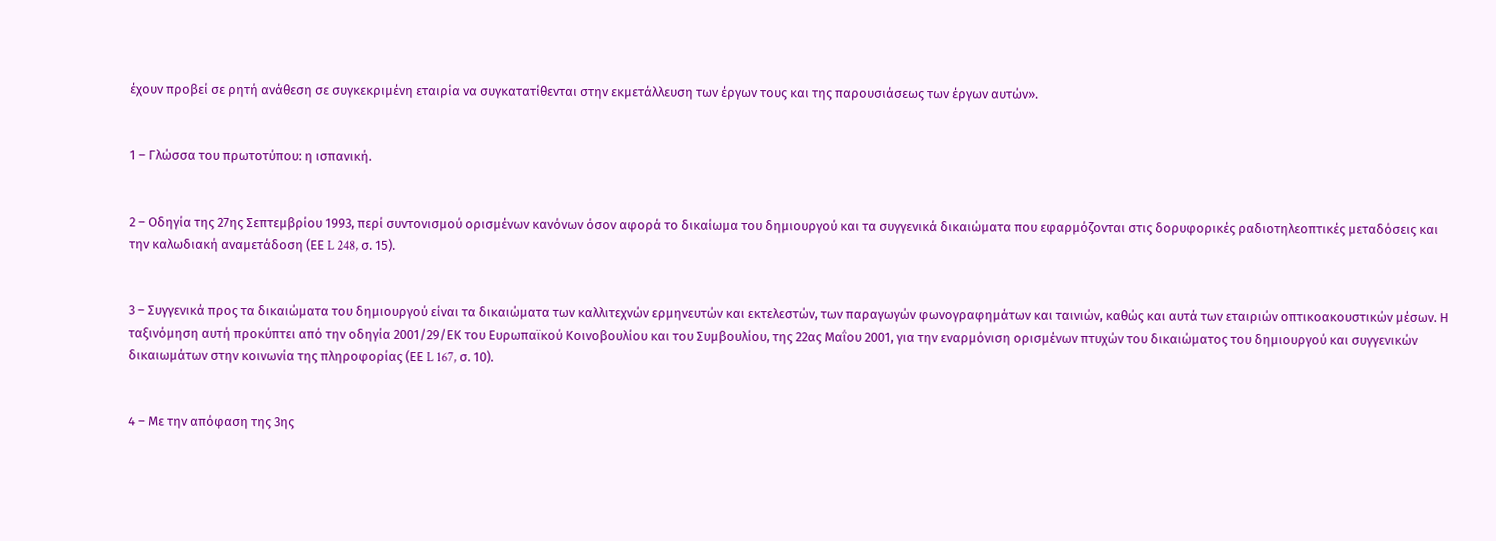έχουν προβεί σε ρητή ανάθεση σε συγκεκριμένη εταιρία να συγκατατίθενται στην εκμετάλλευση των έργων τους και της παρουσιάσεως των έργων αυτών».


1 – Γλώσσα του πρωτοτύπου: η ισπανική.


2 – Οδηγία της 27ης Σεπτεμβρίου 1993, περί συντονισμού ορισμένων κανόνων όσον αφορά το δικαίωμα του δημιουργού και τα συγγενικά δικαιώματα που εφαρμόζονται στις δορυφορικές ραδιοτηλεοπτικές μεταδόσεις και την καλωδιακή αναμετάδοση (ΕΕ L 248, σ. 15).


3 – Συγγενικά προς τα δικαιώματα του δημιουργού είναι τα δικαιώματα των καλλιτεχνών ερμηνευτών και εκτελεστών, των παραγωγών φωνογραφημάτων και ταινιών, καθώς και αυτά των εταιριών οπτικοακουστικών μέσων. Η ταξινόμηση αυτή προκύπτει από την οδηγία 2001/29/ΕΚ του Ευρωπαϊκού Κοινοβουλίου και του Συμβουλίου, της 22ας Μαΐου 2001, για την εναρμόνιση ορισμένων πτυχών του δικαιώματος του δημιουργού και συγγενικών δικαιωμάτων στην κοινωνία της πληροφορίας (ΕΕ L 167, σ. 10).


4 – Με την απόφαση της 3ης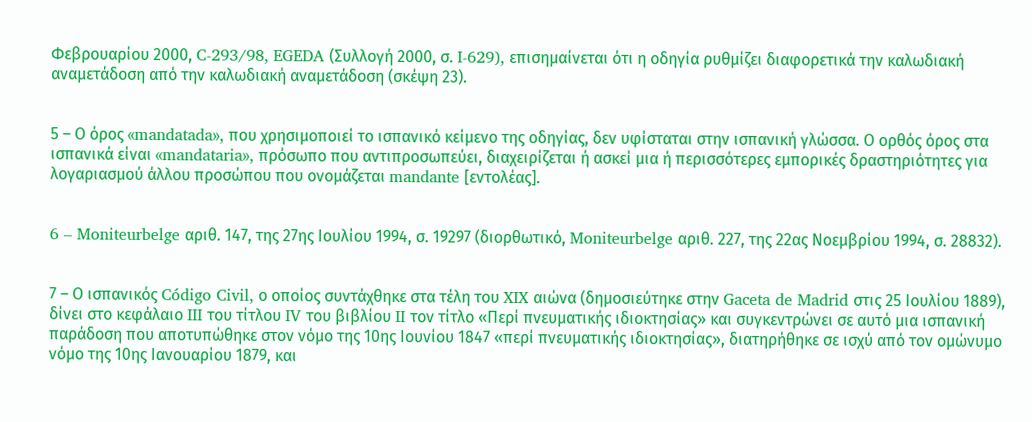Φεβρουαρίου 2000, C-293/98, EGEDA (Συλλογή 2000, σ. I-629), επισημαίνεται ότι η οδηγία ρυθμίζει διαφορετικά την καλωδιακή αναμετάδοση από την καλωδιακή αναμετάδοση (σκέψη 23).


5 – Ο όρος «mandatada», που χρησιμοποιεί το ισπανικό κείμενο της οδηγίας, δεν υφίσταται στην ισπανική γλώσσα. Ο ορθός όρος στα ισπανικά είναι «mandataria», πρόσωπο που αντιπροσωπεύει, διαχειρίζεται ή ασκεί μια ή περισσότερες εμπορικές δραστηριότητες για λογαριασμού άλλου προσώπου που ονομάζεται mandante [εντολέας].


6 – Moniteurbelge αριθ. 147, της 27ης Ιουλίου 1994, σ. 19297 (διορθωτικό, Moniteurbelge αριθ. 227, της 22ας Νοεμβρίου 1994, σ. 28832).


7 – Ο ισπανικός Código Civil, ο οποίος συντάχθηκε στα τέλη του XIX αιώνα (δημοσιεύτηκε στην Gaceta de Madrid στις 25 Ιουλίου 1889), δίνει στο κεφάλαιο III του τίτλου IV του βιβλίου II τον τίτλο «Περί πνευματικής ιδιοκτησίας» και συγκεντρώνει σε αυτό μια ισπανική παράδοση που αποτυπώθηκε στον νόμο της 10ης Ιουνίου 1847 «περί πνευματικής ιδιοκτησίας», διατηρήθηκε σε ισχύ από τον ομώνυμο νόμο της 10ης Ιανουαρίου 1879, και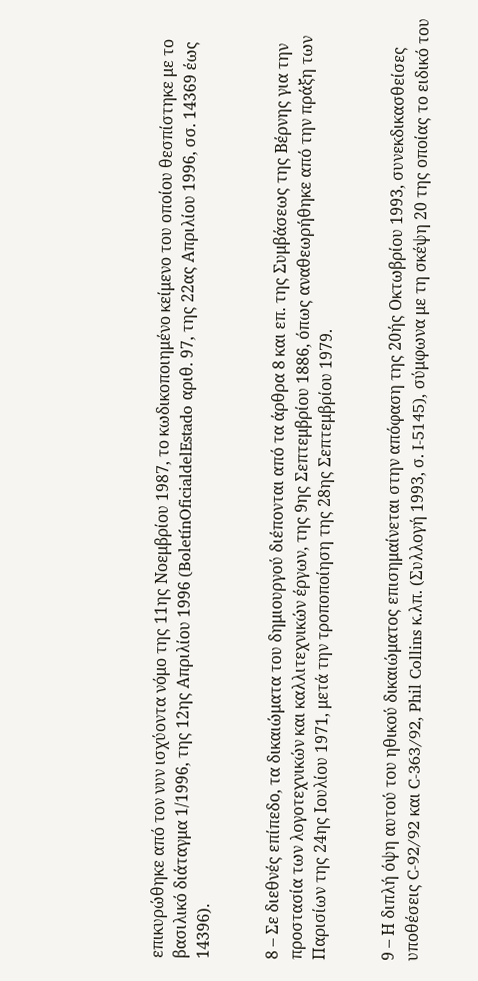επικυρώθηκε από τον νυν ισχύοντα νόμο της 11ης Νοεμβρίου 1987, το κωδικοποιημένο κείμενο του οποίου θεσπίστηκε με το βασιλικό διάταγμα 1/1996, της 12ης Απριλίου 1996 (BoletínOficialdelEstado αριθ. 97, της 22ας Απριλίου 1996, σσ. 14369 έως 14396).


8 – Σε διεθνές επίπεδο, τα δικαιώματα του δημιουργού διέπονται από τα άρθρα 8 και επ. της Συμβάσεως της Βέρνης για την προστασία των λογοτεχνικών και καλλιτεχνικών έργων, της 9ης Σεπτεμβρίου 1886, όπως αναθεωρήθηκε από την πράξη των Παρισίων της 24ης Ιουλίου 1971, μετά την τροποποίηση της 28ης Σεπτεμβρίου 1979.


9 – Η διπλή όψη αυτού του ηθικού δικαιώματος επισημαίνεται στην απόφαση της 20ής Οκτωβρίου 1993, συνεκδικασθείσες υποθέσεις C-92/92 και C‑363/92, Phil Collins κ.λπ. (Συλλογή 1993, σ. I-5145), σύμφωνα με τη σκέψη 20 της οποίας το ειδικό του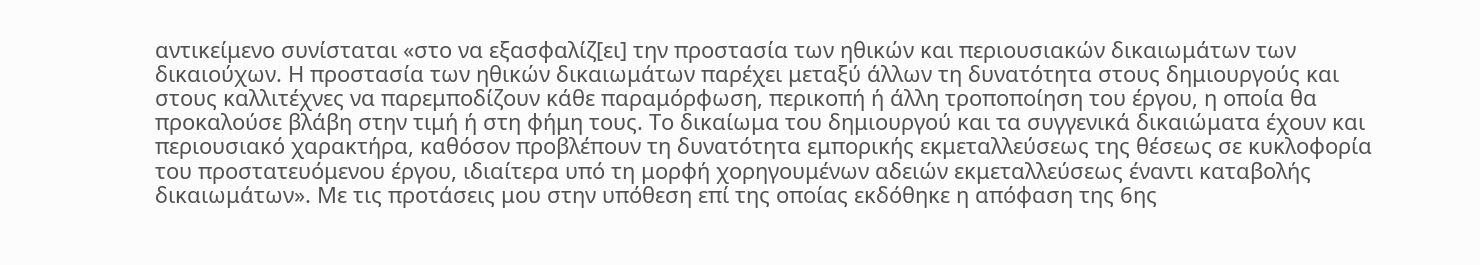αντικείμενο συνίσταται «στο να εξασφαλίζ[ει] την προστασία των ηθικών και περιουσιακών δικαιωμάτων των δικαιούχων. Η προστασία των ηθικών δικαιωμάτων παρέχει μεταξύ άλλων τη δυνατότητα στους δημιουργούς και στους καλλιτέχνες να παρεμποδίζουν κάθε παραμόρφωση, περικοπή ή άλλη τροποποίηση του έργου, η οποία θα προκαλούσε βλάβη στην τιμή ή στη φήμη τους. Το δικαίωμα του δημιουργού και τα συγγενικά δικαιώματα έχουν και περιουσιακό χαρακτήρα, καθόσον προβλέπουν τη δυνατότητα εμπορικής εκμεταλλεύσεως της θέσεως σε κυκλοφορία του προστατευόμενου έργου, ιδιαίτερα υπό τη μορφή χορηγουμένων αδειών εκμεταλλεύσεως έναντι καταβολής δικαιωμάτων». Με τις προτάσεις μου στην υπόθεση επί της οποίας εκδόθηκε η απόφαση της 6ης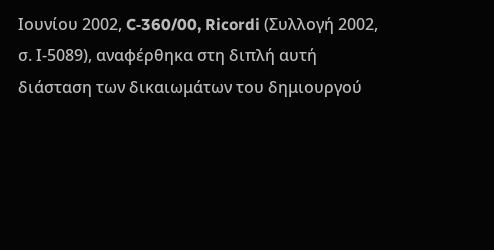Ιουνίου 2002, C‑360/00, Ricordi (Συλλογή 2002, σ. Ι-5089), αναφέρθηκα στη διπλή αυτή διάσταση των δικαιωμάτων του δημιουργού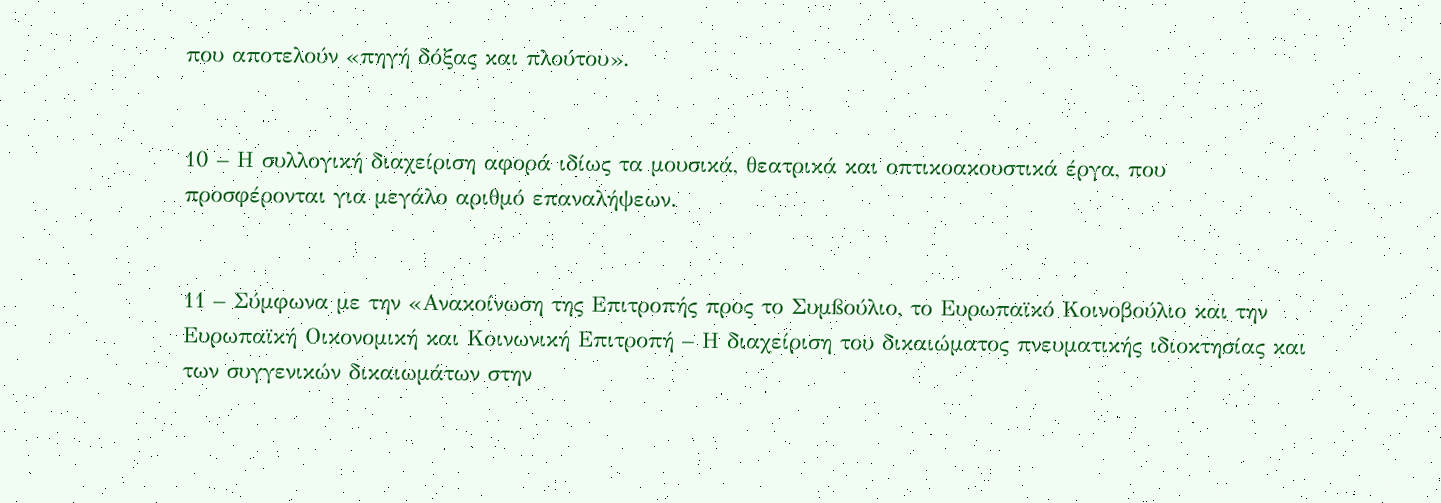που αποτελούν «πηγή δόξας και πλούτου».


10 – Η συλλογική διαχείριση αφορά ιδίως τα μουσικά, θεατρικά και οπτικοακουστικά έργα, που προσφέρονται για μεγάλο αριθμό επαναλήψεων.


11 – Σύμφωνα με την «Ανακοίνωση της Επιτροπής προς το Συµßούλιο, το Ευρωπαϊκό Κοινοβούλιο και την Ευρωπαϊκή Οικονοµική και Κοινωνική Επιτροπή – Η διαχείριση του δικαιώματος πνευματικής ιδιοκτησίας και των συγγενικών δικαιωμάτων στην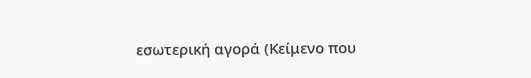εσωτερική αγορά (Κείμενο που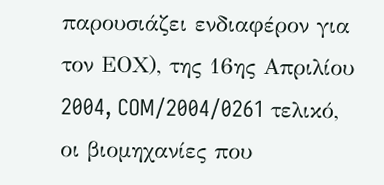παρουσιάζει ενδιαφέρον για τον ΕΟΧ), της 16ης Απριλίου 2004, COM/2004/0261 τελικό, οι βιομηχανίες που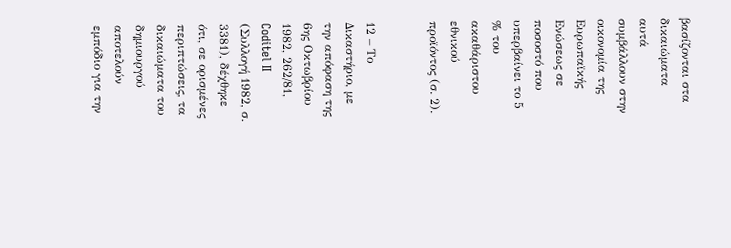βασίζονται στα δικαιώματα αυτά συμβάλλουν στην οικονομία της Ευρωπαϊκής Ενώσεως σε ποσοστό που υπερβαίνει το 5 % του ακαθάριστου εθνικού προϊόντος (σ. 2).


12 – Το Δικαστήριο, με την απόφαση της 6ης Οκτωβρίου 1982, 262/81, Coditel II (Συλλογή 1982, σ. 3381), δέχθηκε ότι, σε ορισμένες περιπτώσεις, τα δικαιώματα του δημιουργού αποτελούν εμπόδιο για την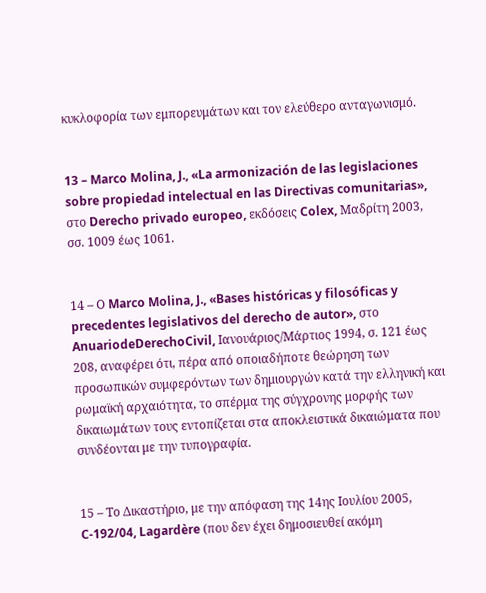κυκλοφορία των εμπορευμάτων και τον ελεύθερο ανταγωνισμό.


13 – Marco Molina, J., «La armonización de las legislaciones sobre propiedad intelectual en las Directivas comunitarias», στο Derecho privado europeo, εκδόσεις Colex, Μαδρίτη 2003, σσ. 1009 έως 1061.


14 – Ο Marco Molina, J., «Bases históricas y filosóficas y precedentes legislativos del derecho de autor», στο AnuariodeDerechoCivil, Ιανουάριος/Μάρτιος 1994, σ. 121 έως 208, αναφέρει ότι, πέρα από οποιαδήποτε θεώρηση των προσωπικών συμφερόντων των δημιουργών κατά την ελληνική και ρωμαϊκή αρχαιότητα, το σπέρμα της σύγχρονης μορφής των δικαιωμάτων τους εντοπίζεται στα αποκλειστικά δικαιώματα που συνδέονται με την τυπογραφία.


15 – Το Δικαστήριο, με την απόφαση της 14ης Ιουλίου 2005, C-192/04, Lagardère (που δεν έχει δημοσιευθεί ακόμη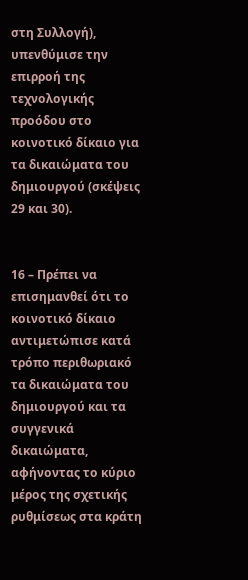στη Συλλογή), υπενθύμισε την επιρροή της τεχνολογικής προόδου στο κοινοτικό δίκαιο για τα δικαιώματα του δημιουργού (σκέψεις 29 και 30).


16 – Πρέπει να επισημανθεί ότι το κοινοτικό δίκαιο αντιμετώπισε κατά τρόπο περιθωριακό τα δικαιώματα του δημιουργού και τα συγγενικά δικαιώματα, αφήνοντας το κύριο μέρος της σχετικής ρυθμίσεως στα κράτη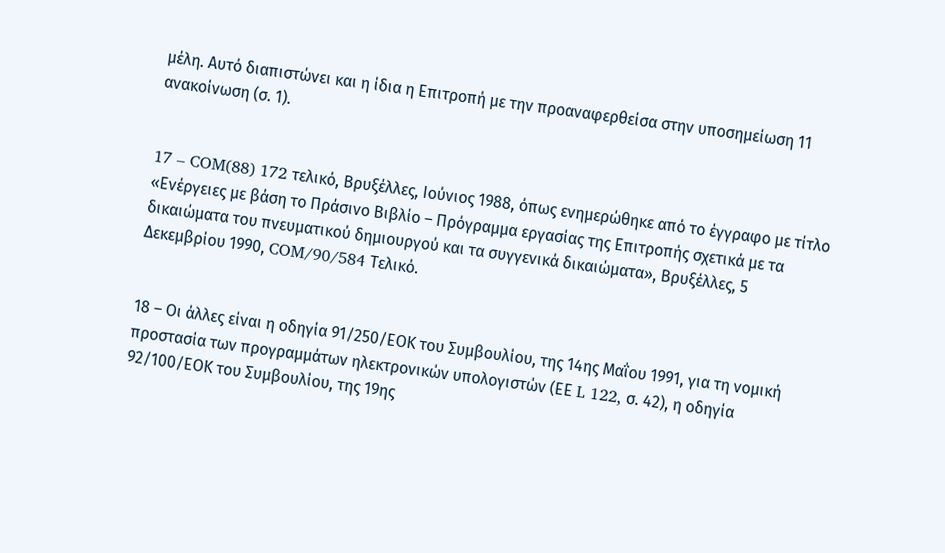μέλη. Αυτό διαπιστώνει και η ίδια η Επιτροπή με την προαναφερθείσα στην υποσημείωση 11 ανακοίνωση (σ. 1).


17 – COM(88) 172 τελικό, Βρυξέλλες, Ιούνιος 1988, όπως ενημερώθηκε από το έγγραφο με τίτλο «Ενέργειες µε βάση το Πράσινο Βιβλίο – Πρόγραµµα εργασίας της Επιτροπής σχετικά µε τα δικαιώµατα του πνευµατικού δηµιουργού και τα συγγενικά δικαιώµατα», Βρυξέλλες, 5 Δεκεμβρίου 1990, COM/90/584 Τελικό.


18 – Οι άλλες είναι η οδηγία 91/250/ΕΟΚ του Συμβουλίου, της 14ης Μαΐου 1991, για τη νομική προστασία των προγραμμάτων ηλεκτρονικών υπολογιστών (ΕΕ L 122, σ. 42), η οδηγία 92/100/ΕΟΚ του Συμβουλίου, της 19ης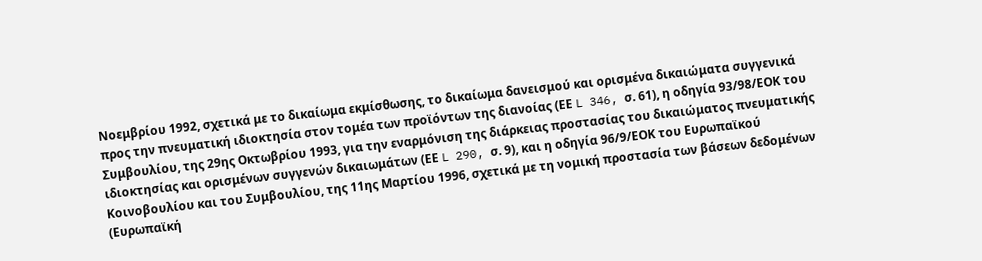Νοεμβρίου 1992, σχετικά με το δικαίωμα εκμίσθωσης, το δικαίωμα δανεισμού και ορισμένα δικαιώματα συγγενικά προς την πνευματική ιδιοκτησία στον τομέα των προϊόντων της διανοίας (ΕΕ L 346, σ. 61), η οδηγία 93/98/ΕΟΚ του Συμβουλίου, της 29ης Οκτωβρίου 1993, για την εναρμόνιση της διάρκειας προστασίας του δικαιώματος πνευματικής ιδιοκτησίας και ορισμένων συγγενών δικαιωμάτων (ΕΕ L 290, σ. 9), και η οδηγία 96/9/ΕΟΚ του Ευρωπαϊκού Κοινοβουλίου και του Συμβουλίου, της 11ης Μαρτίου 1996, σχετικά με τη νομική προστασία των βάσεων δεδομένων (Ευρωπαϊκή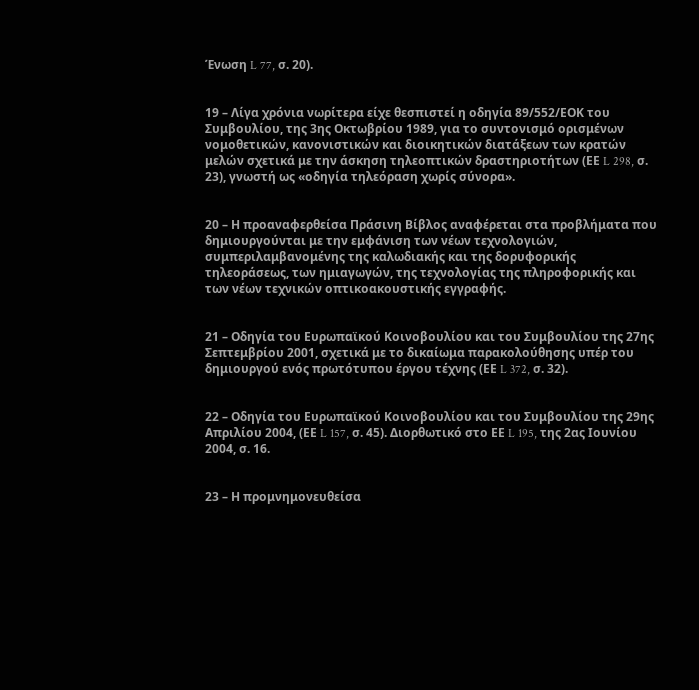Ένωση L 77, σ. 20).


19 – Λίγα χρόνια νωρίτερα είχε θεσπιστεί η οδηγία 89/552/ΕΟΚ του Συμβουλίου, της 3ης Οκτωβρίου 1989, για το συντονισμό ορισμένων νομοθετικών, κανονιστικών και διοικητικών διατάξεων των κρατών μελών σχετικά με την άσκηση τηλεοπτικών δραστηριοτήτων (ΕΕ L 298, σ. 23), γνωστή ως «οδηγία τηλεόραση χωρίς σύνορα».


20 – Η προαναφερθείσα Πράσινη Βίβλος αναφέρεται στα προβλήματα που δημιουργούνται με την εμφάνιση των νέων τεχνολογιών, συμπεριλαμβανομένης της καλωδιακής και της δορυφορικής τηλεοράσεως, των ημιαγωγών, της τεχνολογίας της πληροφορικής και των νέων τεχνικών οπτικοακουστικής εγγραφής.


21 – Οδηγία του Ευρωπαϊκού Κοινοβουλίου και του Συμβουλίου της 27ης Σεπτεμβρίου 2001, σχετικά με το δικαίωμα παρακολούθησης υπέρ του δημιουργού ενός πρωτότυπου έργου τέχνης (ΕΕ L 372, σ. 32).


22 – Οδηγία του Ευρωπαϊκού Κοινοβουλίου και του Συμβουλίου της 29ης Απριλίου 2004, (ΕΕ L 157, σ. 45). Διορθωτικό στο ΕΕ L 195, της 2ας Ιουνίου 2004, σ. 16.


23 – Η προμνημονευθείσα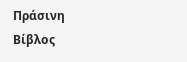Πράσινη Βίβλος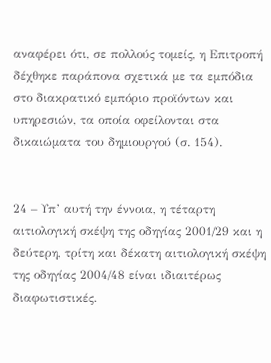αναφέρει ότι, σε πολλούς τομείς, η Επιτροπή δέχθηκε παράπονα σχετικά με τα εμπόδια στο διακρατικό εμπόριο προϊόντων και υπηρεσιών, τα οποία οφείλονται στα δικαιώματα του δημιουργού (σ. 154).


24 – Υπ’ αυτή την έννοια, η τέταρτη αιτιολογική σκέψη της οδηγίας 2001/29 και η δεύτερη, τρίτη και δέκατη αιτιολογική σκέψη της οδηγίας 2004/48 είναι ιδιαιτέρως διαφωτιστικές.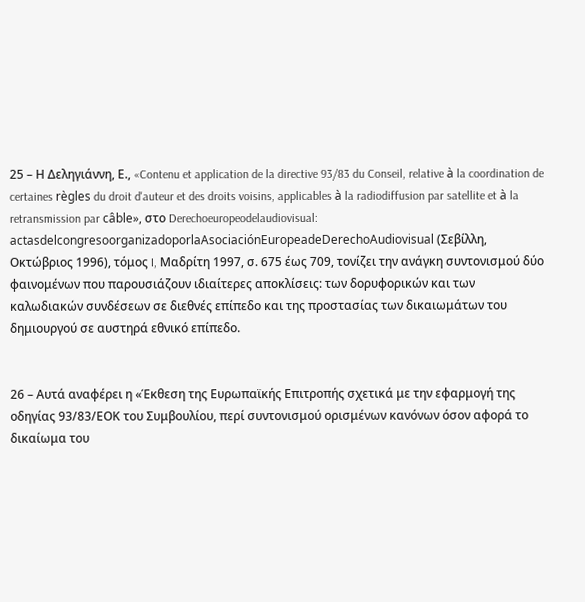25 – Η Δεληγιάννη, Ε., «Contenu et application de la directive 93/83 du Conseil, relative à la coordination de certaines règles du droit d'auteur et des droits voisins, applicables à la radiodiffusion par satellite et à la retransmission par câble», στο Derechoeuropeodelaudiovisual: actasdelcongresoorganizadoporlaAsociaciónEuropeadeDerechoAudiovisual (Σεβίλλη, Οκτώβριος 1996), τόμος I, Μαδρίτη 1997, σ. 675 έως 709, τονίζει την ανάγκη συντονισμού δύο φαινομένων που παρουσιάζουν ιδιαίτερες αποκλίσεις: των δορυφορικών και των καλωδιακών συνδέσεων σε διεθνές επίπεδο και της προστασίας των δικαιωμάτων του δημιουργού σε αυστηρά εθνικό επίπεδο.


26 – Αυτά αναφέρει η «Έκθεση της Ευρωπαϊκής Επιτροπής σχετικά με την εφαρμογή της οδηγίας 93/83/ΕΟΚ του Συμβουλίου, περί συντονισμού ορισμένων κανόνων όσον αφορά το δικαίωμα του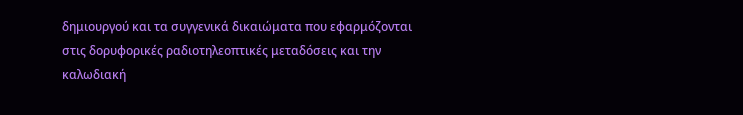δημιουργού και τα συγγενικά δικαιώματα που εφαρμόζονται στις δορυφορικές ραδιοτηλεοπτικές μεταδόσεις και την καλωδιακή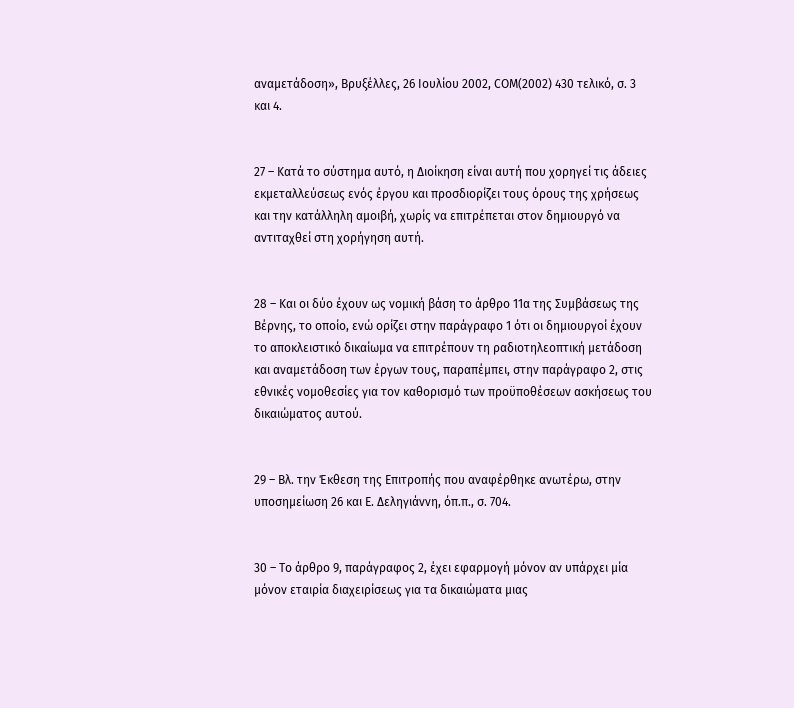αναμετάδοση», Βρυξέλλες, 26 Ιουλίου 2002, COM(2002) 430 τελικό, σ. 3 και 4.


27 – Κατά το σύστημα αυτό, η Διοίκηση είναι αυτή που χορηγεί τις άδειες εκμεταλλεύσεως ενός έργου και προσδιορίζει τους όρους της χρήσεως και την κατάλληλη αμοιβή, χωρίς να επιτρέπεται στον δημιουργό να αντιταχθεί στη χορήγηση αυτή.


28 – Και οι δύο έχουν ως νομική βάση το άρθρο 11α της Συμβάσεως της Βέρνης, το οποίο, ενώ ορίζει στην παράγραφο 1 ότι οι δημιουργοί έχουν το αποκλειστικό δικαίωμα να επιτρέπουν τη ραδιοτηλεοπτική μετάδοση και αναμετάδοση των έργων τους, παραπέμπει, στην παράγραφο 2, στις εθνικές νομοθεσίες για τον καθορισμό των προϋποθέσεων ασκήσεως του δικαιώματος αυτού.


29 – Βλ. την Έκθεση της Επιτροπής που αναφέρθηκε ανωτέρω, στην υποσημείωση 26 και Ε. Δεληγιάννη, όπ.π., σ. 704.


30 – Το άρθρο 9, παράγραφος 2, έχει εφαρμογή μόνον αν υπάρχει μία μόνον εταιρία διαχειρίσεως για τα δικαιώματα μιας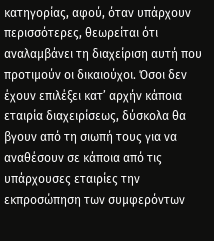κατηγορίας, αφού, όταν υπάρχουν περισσότερες, θεωρείται ότι αναλαμβάνει τη διαχείριση αυτή που προτιμούν οι δικαιούχοι. Όσοι δεν έχουν επιλέξει κατ’ αρχήν κάποια εταιρία διαχειρίσεως, δύσκολα θα βγουν από τη σιωπή τους για να αναθέσουν σε κάποια από τις υπάρχουσες εταιρίες την εκπροσώπηση των συμφερόντων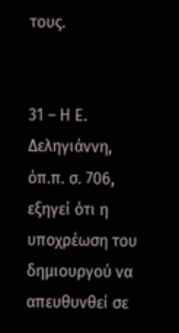τους.


31 – Η Ε. Δεληγιάννη, όπ.π. σ. 706, εξηγεί ότι η υποχρέωση του δημιουργού να απευθυνθεί σε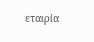εταιρία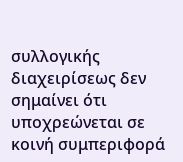συλλογικής διαχειρίσεως δεν σημαίνει ότι υποχρεώνεται σε κοινή συμπεριφορά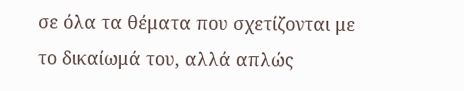σε όλα τα θέματα που σχετίζονται με το δικαίωμά του, αλλά απλώς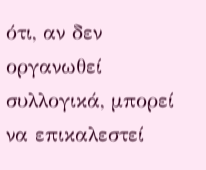ότι, αν δεν οργανωθεί συλλογικά, μπορεί να επικαλεστεί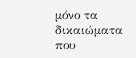μόνο τα δικαιώματα που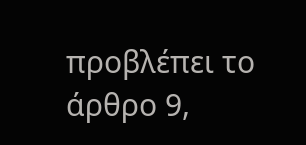προβλέπει το άρθρο 9,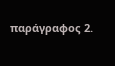παράγραφος 2.